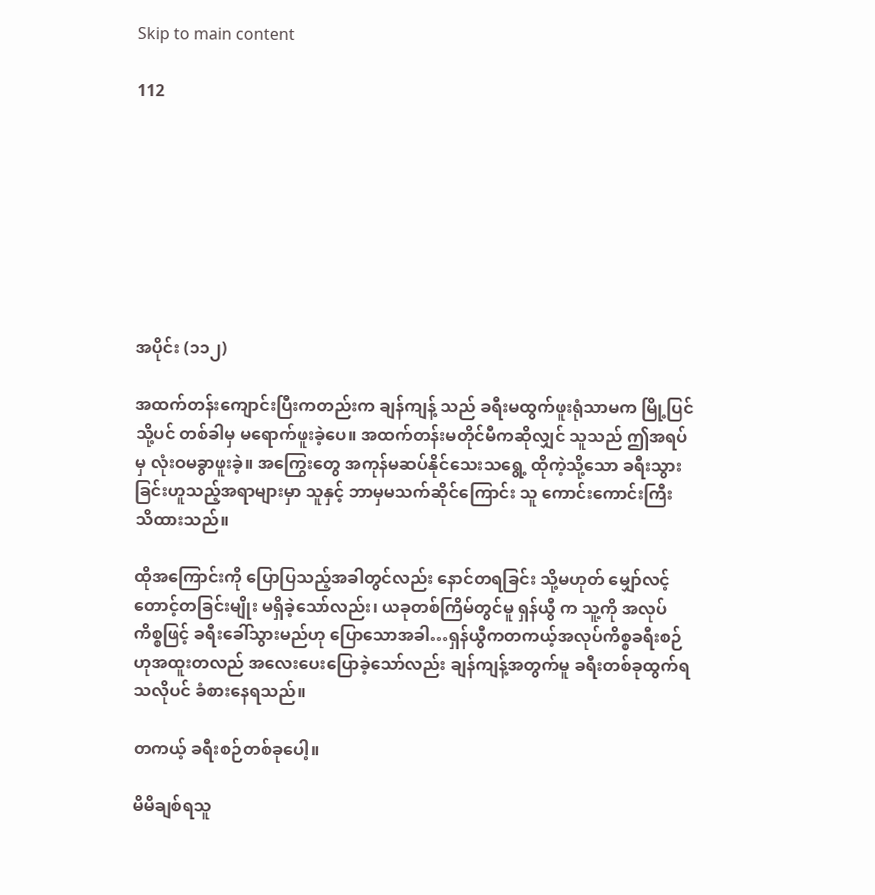Skip to main content

112








အပိုင်း (၁၁၂)

အထက်တန်းကျောင်းပြီးကတည်းက ချန်ကျန့် သည် ခရီးမထွက်ဖူးရုံသာမက မြို့ပြင်သို့ပင် တစ်ခါမှ မရောက်ဖူးခဲ့ပေ။ အထက်တန်းမတိုင်မီကဆိုလျှင် သူသည် ဤအရပ်မှ လုံးဝမခွာဖူးခဲ့။ အကြွေးတွေ အကုန်မဆပ်နိုင်သေးသရွေ့ ထိုကဲ့သို့သော ခရီးသွားခြင်းဟူသည့်အရာများမှာ သူနှင့် ဘာမှမသက်ဆိုင်ကြောင်း သူ ကောင်းကောင်းကြီး သိထားသည်။

ထိုအကြောင်းကို ပြောပြသည့်အခါတွင်လည်း နောင်တရခြင်း သို့မဟုတ် မျှော်လင့်တောင့်တခြင်းမျိုး မရှိခဲ့သော်လည်း၊ ယခုတစ်ကြိမ်တွင်မူ ရှန်ယွီ က သူ့ကို အလုပ်ကိစ္စဖြင့် ခရီးခေါ်သွားမည်ဟု ပြောသောအခါ…ရှန်ယွီကတကယ့်အလုပ်ကိစ္စခရီးစဉ်ဟုအထူးတလည် အလေးပေးပြောခဲ့သော်လည်း ချန်ကျန့်အတွက်မူ ခရီးတစ်ခုထွက်ရသလိုပင် ခံစားနေရသည်။

တကယ့် ခရီးစဉ်တစ်ခုပေါ့။

မိမိချစ်ရသူ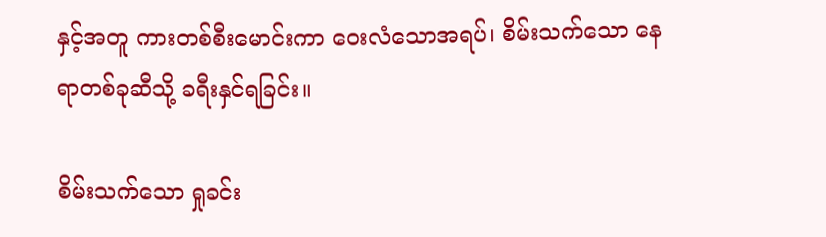နှင့်အတူ ကားတစ်စီးမောင်းကာ ဝေးလံသောအရပ်၊ စိမ်းသက်သော နေရာတစ်ခုဆီသို့ ခရီးနှင်ရခြင်း။

စိမ်းသက်သော ရှုခင်း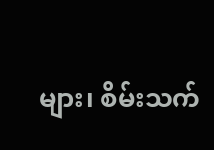များ၊ စိမ်းသက်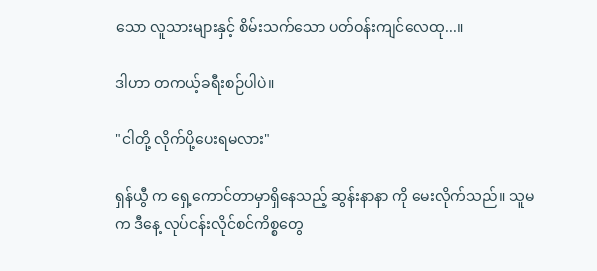သော လူသားများနှင့် စိမ်းသက်သော ပတ်ဝန်းကျင်လေထု...။

ဒါဟာ တကယ့်ခရီးစဉ်ပါပဲ။

"ငါတို့ လိုက်ပို့ပေးရမလား"

ရှန်ယွီ က ရှေ့ကောင်တာမှာရှိနေသည့် ဆွန်းနာနာ ကို မေးလိုက်သည်။ သူမက ဒီနေ့ လုပ်ငန်းလိုင်စင်ကိစ္စတွေ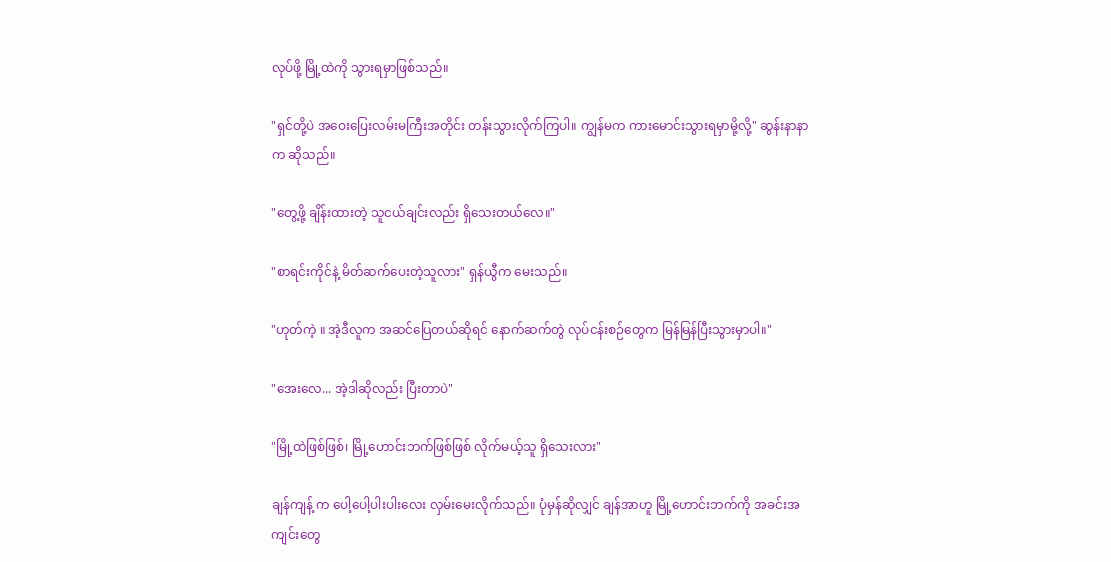လုပ်ဖို့ မြို့ထဲကို သွားရမှာဖြစ်သည်။

"ရှင်တို့ပဲ အဝေးပြေးလမ်းမကြီးအတိုင်း တန်းသွားလိုက်ကြပါ။ ကျွန်မက ကားမောင်းသွားရမှာမို့လို့" ဆွန်းနာနာက ဆိုသည်။

"တွေ့ဖို့ ချိန်းထားတဲ့ သူငယ်ချင်းလည်း ရှိသေးတယ်လေ။"

"စာရင်းကိုင်နဲ့ မိတ်ဆက်ပေးတဲ့သူလား" ရှန်ယွီက မေးသည်။

"ဟုတ်ကဲ့ ။ အဲ့ဒီလူက အဆင်ပြေတယ်ဆိုရင် နောက်ဆက်တွဲ လုပ်ငန်းစဉ်တွေက မြန်မြန်ပြီးသွားမှာပါ။"

"အေးလေ... အဲ့ဒါဆိုလည်း ပြီးတာပဲ"

"မြို့ထဲဖြစ်ဖြစ်၊ မြို့ဟောင်းဘက်ဖြစ်ဖြစ် လိုက်မယ့်သူ ရှိသေးလား"

ချန်ကျန့် က ပေါ့ပေါ့ပါးပါးလေး လှမ်းမေးလိုက်သည်။ ပုံမှန်ဆိုလျှင် ချန်အာဟူ မြို့ဟောင်းဘက်ကို အခင်းအကျင်းတွေ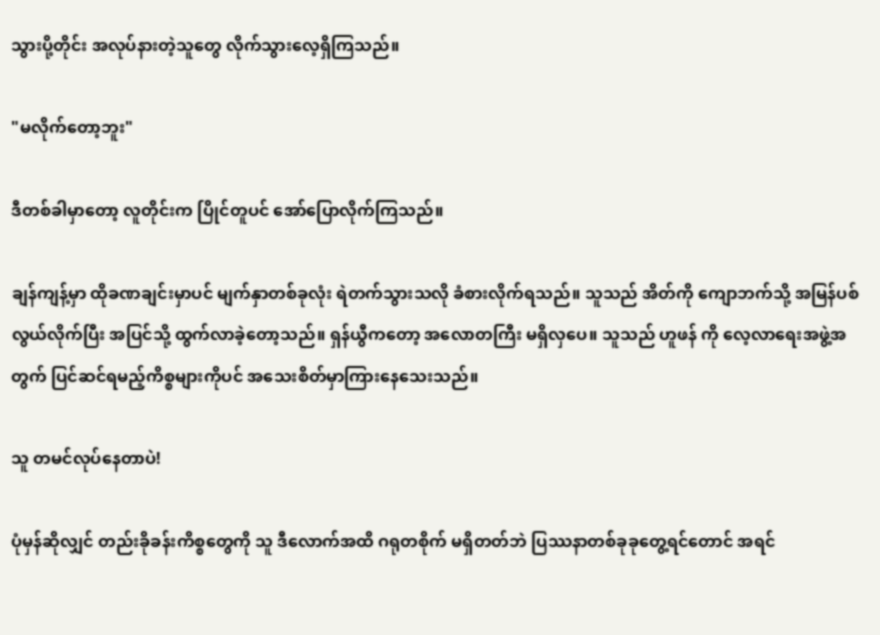သွားပို့တိုင်း အလုပ်နားတဲ့သူတွေ လိုက်သွားလေ့ရှိကြသည်။

"မလိုက်တော့ဘူး"

ဒီတစ်ခါမှာတော့ လူတိုင်းက ပြိုင်တူပင် အော်ပြောလိုက်ကြသည်။

ချန်ကျန့်မှာ ထိုခဏချင်းမှာပင် မျက်နှာတစ်ခုလုံး ရဲတက်သွားသလို ခံစားလိုက်ရသည်။ သူသည် အိတ်ကို ကျောဘက်သို့ အမြန်ပစ်လွယ်လိုက်ပြီး အပြင်သို့ ထွက်လာခဲ့တော့သည်။ ရှန်ယွီကတော့ အလောတကြီး မရှိလှပေ။ သူသည် ဟူဖန် ကို လေ့လာရေးအဖွဲ့အတွက် ပြင်ဆင်ရမည့်ကိစ္စများကိုပင် အသေးစိတ်မှာကြားနေသေးသည်။

သူ တမင်လုပ်နေတာပဲ!

ပုံမှန်ဆိုလျှင် တည်းခိုခန်းကိစ္စတွေကို သူ ဒီလောက်အထိ ဂရုတစိုက် မရှိတတ်ဘဲ ပြဿနာတစ်ခုခုတွေ့ရင်တောင် အရင်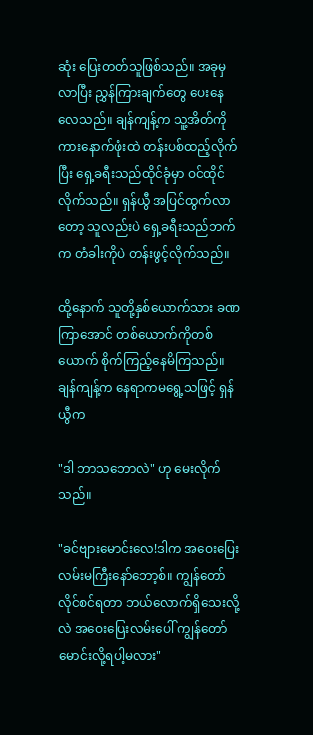ဆုံး ပြေးတတ်သူဖြစ်သည်။ အခုမှလာပြီး ညွှန်ကြားချက်တွေ ပေးနေလေသည်။ ချန်ကျန့်က သူ့အိတ်ကို ကားနောက်ဖုံးထဲ တန်းပစ်ထည့်လိုက်ပြီး ရှေ့ခရီးသည်ထိုင်ခုံမှာ ဝင်ထိုင်လိုက်သည်။ ရှန်ယွီ အပြင်ထွက်လာတော့ သူလည်းပဲ ရှေ့ခရီးသည်ဘက်က တံခါးကိုပဲ တန်းဖွင့်လိုက်သည်။

ထို့နောက် သူတို့နှစ်ယောက်သား ခဏကြာအောင် တစ်ယောက်ကိုတစ်ယောက် စိုက်ကြည့်နေမိကြသည်။ ချန်ကျန့်က နေရာကမရွေ့သဖြင့် ရှန်ယွီက

"ဒါ ဘာသဘောလဲ" ဟု မေးလိုက်သည်။

"ခင်ဗျားမောင်းလေ!ဒါက အဝေးပြေးလမ်းမကြီးနော်ဘော့စ်။ ကျွန်တော် လိုင်စင်ရတာ ဘယ်လောက်ရှိသေးလို့လဲ အဝေးပြေးလမ်းပေါ် ကျွန်တော် မောင်းလို့ရပါ့မလား"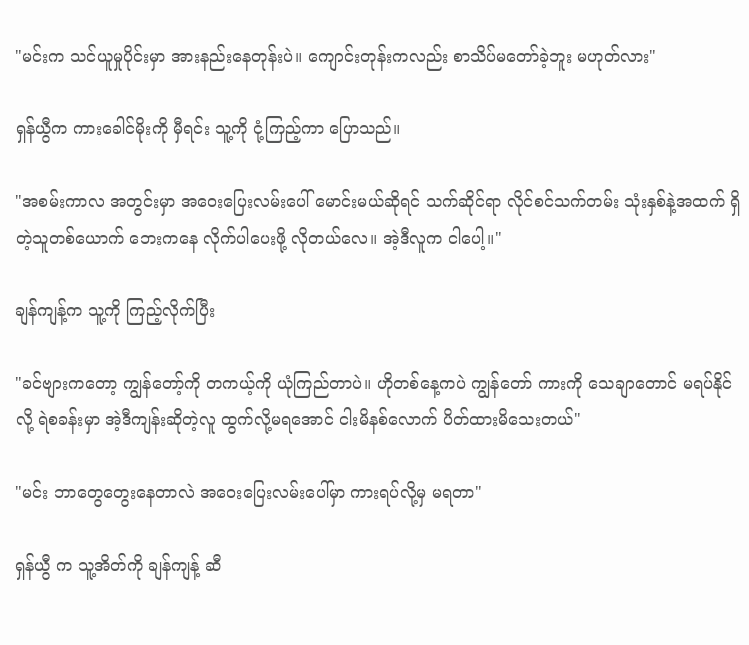"မင်းက သင်ယူမှုပိုင်းမှာ အားနည်းနေတုန်းပဲ။ ကျောင်းတုန်းကလည်း စာသိပ်မတော်ခဲ့ဘူး မဟုတ်လား"

ရှန်ယွီက ကားခေါင်မိုးကို မှီရင်း သူ့ကို ငုံ့ကြည့်ကာ ပြောသည်။

"အစမ်းကာလ အတွင်းမှာ အဝေးပြေးလမ်းပေါ် မောင်းမယ်ဆိုရင် သက်ဆိုင်ရာ လိုင်စင်သက်တမ်း သုံးနှစ်နဲ့အထက် ရှိတဲ့သူတစ်ယောက် ဘေးကနေ လိုက်ပါပေးဖို့ လိုတယ်လေ။ အဲ့ဒီလူက ငါပေါ့။"

ချန်ကျန့်က သူ့ကို ကြည့်လိုက်ပြီး

"ခင်ဗျားကတော့ ကျွန်တော့်ကို တကယ့်ကို ယုံကြည်တာပဲ။ ဟိုတစ်နေ့ကပဲ ကျွန်တော် ကားကို သေချာတောင် မရပ်နိုင်လို့ ရဲစခန်းမှာ အဲ့ဒီကျန်းဆိုတဲ့လူ ထွက်လို့မရအောင် ငါးမိနစ်လောက် ပိတ်ထားမိသေးတယ်"

"မင်း ဘာတွေတွေးနေတာလဲ အဝေးပြေးလမ်းပေါ်မှာ ကားရပ်လို့မှ မရတာ"

ရှန်ယွီ က သူ့အိတ်ကို ချန်ကျန့် ဆီ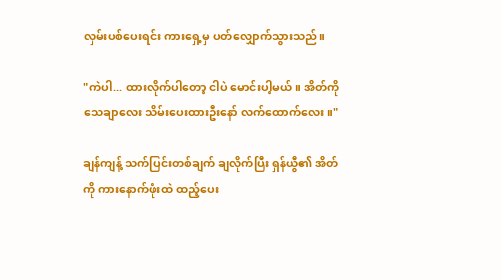လှမ်းပစ်ပေးရင်း ကားရှေ့မှ ပတ်လျှောက်သွားသည်။

"ကဲပါ... ထားလိုက်ပါတော့ ငါပဲ မောင်းပါ့မယ်။ အိတ်ကို သေချာလေး သိမ်းပေးထားဦးနော် လက်ထောက်လေး။"

ချန်ကျန့် သက်ပြင်းတစ်ချက် ချလိုက်ပြီး ရှန်ယွီ၏ အိတ်ကို ကားနောက်ဖုံးထဲ ထည့်ပေး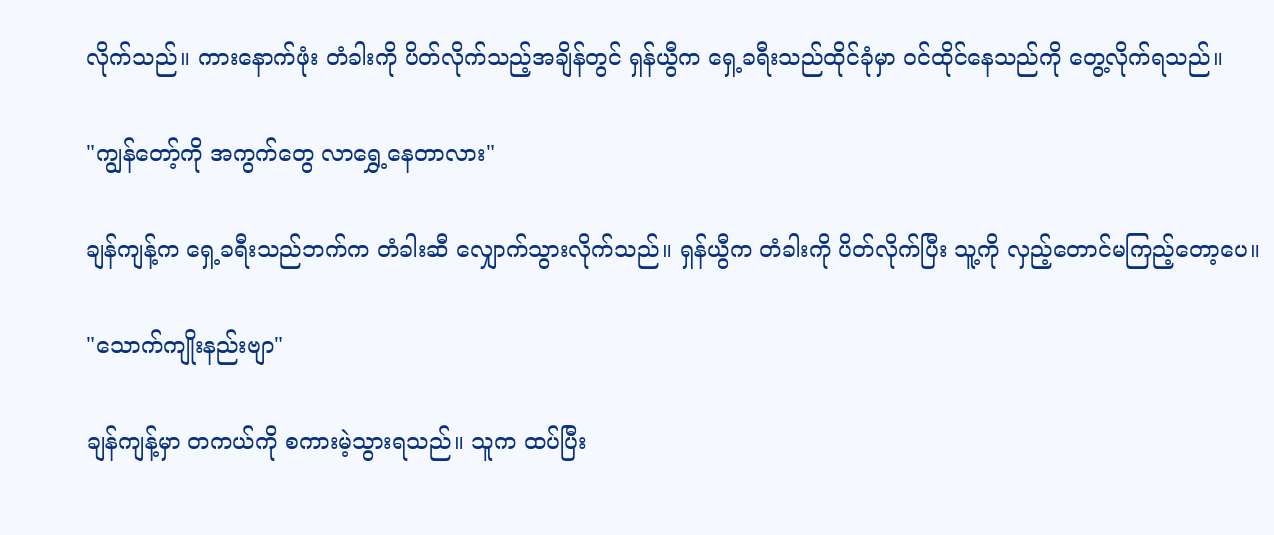လိုက်သည်။ ကားနောက်ဖုံး တံခါးကို ပိတ်လိုက်သည့်အချိန်တွင် ရှန်ယွီက ရှေ့ခရီးသည်ထိုင်ခုံမှာ ဝင်ထိုင်နေသည်ကို တွေ့လိုက်ရသည်။

"ကျွန်တော့်ကို အကွက်တွေ လာရွှေ့နေတာလား"

ချန်ကျန့်က ရှေ့ခရီးသည်ဘက်က တံခါးဆီ လျှောက်သွားလိုက်သည်။ ရှန်ယွီက တံခါးကို ပိတ်လိုက်ပြီး သူ့ကို လှည့်တောင်မကြည့်တော့ပေ။

"သောက်ကျိုးနည်းဗျာ"

ချန်ကျန့်မှာ တကယ်ကို စကားမဲ့သွားရသည်။ သူက ထပ်ပြီး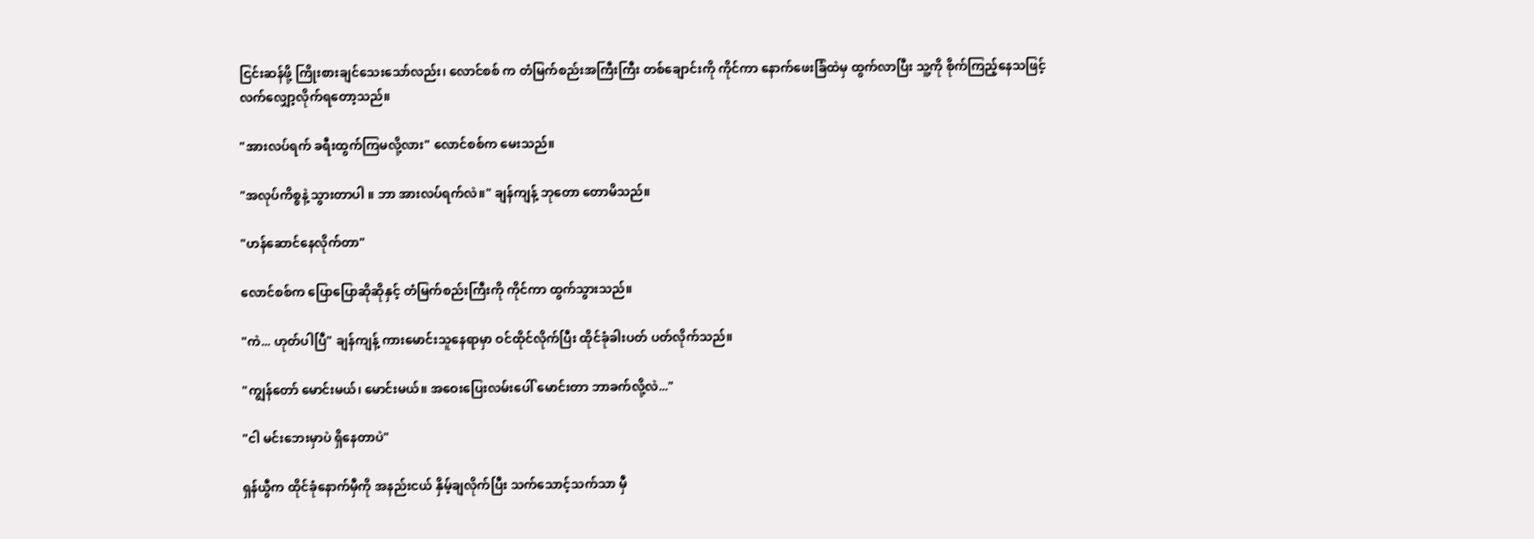ငြင်းဆန်ဖို့ ကြိုးစားချင်သေးသော်လည်း၊ လောင်စစ် က တံမြက်စည်းအကြီးကြီး တစ်ချောင်းကို ကိုင်ကာ နောက်ဖေးခြံထဲမှ ထွက်လာပြီး သူ့ကို စိုက်ကြည့်နေသဖြင့် လက်လျှော့လိုက်ရတော့သည်။

"အားလပ်ရက် ခရီးထွက်ကြမလို့လား" လောင်စစ်က မေးသည်။

"အလုပ်ကိစ္စနဲ့ သွားတာပါ ။ ဘာ အားလပ်ရက်လဲ။" ချန်ကျန့် ဘုတော တောမိသည်။

"ဟန်ဆောင်နေလိုက်တာ"

လောင်စစ်က ပြောပြောဆိုဆိုနှင့် တံမြက်စည်းကြီးကို ကိုင်ကာ ထွက်သွားသည်။

"ကဲ... ဟုတ်ပါပြီ" ချန်ကျန့် ကားမောင်းသူနေရာမှာ ဝင်ထိုင်လိုက်ပြီး ထိုင်ခုံခါးပတ် ပတ်လိုက်သည်။

"ကျွန်တော် မောင်းမယ်၊ မောင်းမယ်။ အဝေးပြေးလမ်းပေါ် မောင်းတာ ဘာခက်လို့လဲ..."

"ငါ မင်းဘေးမှာပဲ ရှိနေတာပဲ"

ရှန်ယွီက ထိုင်ခုံနောက်မှီကို အနည်းငယ် နှိမ့်ချလိုက်ပြီး သက်သောင့်သက်သာ မှီ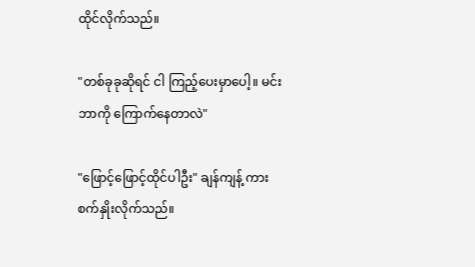ထိုင်လိုက်သည်။

"တစ်ခုခုဆိုရင် ငါ ကြည့်ပေးမှာပေါ့။ မင်း ဘာကို ကြောက်နေတာလဲ"

"ဖြောင့်ဖြောင့်ထိုင်ပါဦး" ချန်ကျန့် ကားစက်နှိုးလိုက်သည်။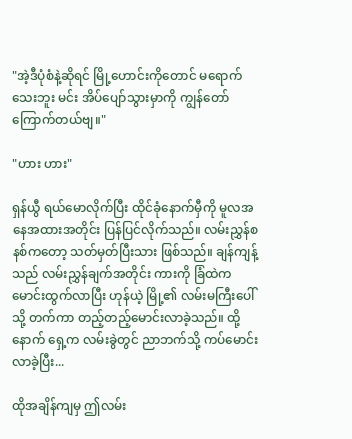"အဲ့ဒီပုံစံနဲ့ဆိုရင် မြို့ဟောင်းကိုတောင် မရောက်သေးဘူး မင်း အိပ်ပျော်သွားမှာကို ကျွန်တော် ကြောက်တယ်ဗျ။"

"ဟား ဟား"

ရှန်ယွီ ရယ်မောလိုက်ပြီး ထိုင်ခုံနောက်မှီကို မူလအနေအထားအတိုင်း ပြန်ပြင်လိုက်သည်။ လမ်းညွှန်စနစ်ကတော့ သတ်မှတ်ပြီးသား ဖြစ်သည်။ ချန်ကျန့်သည် လမ်းညွှန်ချက်အတိုင်း ကားကို ခြံထဲက မောင်းထွက်လာပြီး ဟုန်ယဲ့ မြို့၏ လမ်းမကြီးပေါ်သို့ တက်ကာ တည့်တည့်မောင်းလာခဲ့သည်။ ထို့နောက် ရှေ့က လမ်းခွဲတွင် ညာဘက်သို့ ကပ်မောင်းလာခဲ့ပြီး...

ထိုအချိန်ကျမှ ဤလမ်း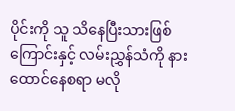ပိုင်းကို သူ သိနေပြီးသားဖြစ်ကြောင်းနှင့် လမ်းညွှန်သံကို နားထောင်နေစရာ မလို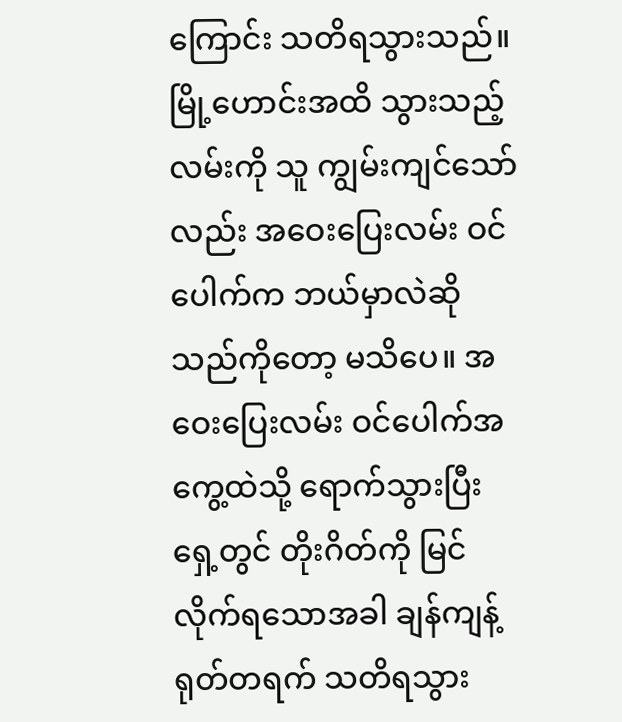ကြောင်း သတိရသွားသည်။ မြို့ဟောင်းအထိ သွားသည့်လမ်းကို သူ ကျွမ်းကျင်သော်လည်း အဝေးပြေးလမ်း ဝင်ပေါက်က ဘယ်မှာလဲဆိုသည်ကိုတော့ မသိပေ။ အဝေးပြေးလမ်း ဝင်ပေါက်အကွေ့ထဲသို့ ရောက်သွားပြီး ရှေ့တွင် တိုးဂိတ်ကို မြင်လိုက်ရသောအခါ ချန်ကျန့် ရုတ်တရက် သတိရသွား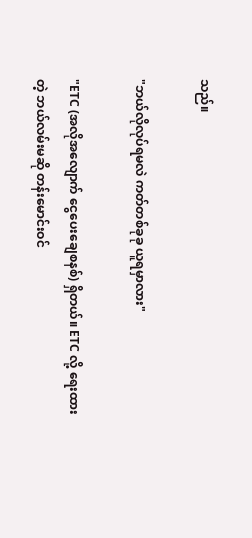သည်။

"ဘယ်လိုလုပ်ရမလဲ ကတ်တစ်ခုခု ယူရမှာလား"

"ETC (အလိုအလျောက် ငွေပေးချေစနစ်) ရှိတယ်။ ETC လို့ ရေးထားတဲ့ ဘယ်လမ်းမဆို တန်းမောင်းဝင်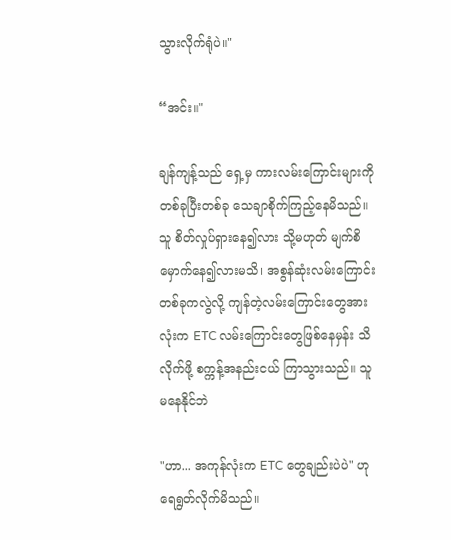သွားလိုက်ရုံပဲ။"

“အင်း။"

ချန်ကျန့်သည် ရှေ့မှ ကားလမ်းကြောင်းများကို တစ်ခုပြီးတစ်ခု သေချာစိုက်ကြည့်နေမိသည်။ သူ စိတ်လှုပ်ရှားနေ၍လား သို့မဟုတ် မျက်စိမှောက်နေ၍လားမသိ၊ အစွန်ဆုံးလမ်းကြောင်းတစ်ခုကလွဲလို့ ကျန်တဲ့လမ်းကြောင်းတွေအားလုံးက ETC လမ်းကြောင်းတွေဖြစ်နေမှန်း သိလိုက်ဖို့ စက္ကန့်အနည်းငယ် ကြာသွားသည်။ သူ မနေနိုင်ဘဲ

"ဟာ... အကုန်လုံးက ETC တွေချည်းပဲပဲ" ဟု ရေရွတ်လိုက်မိသည်။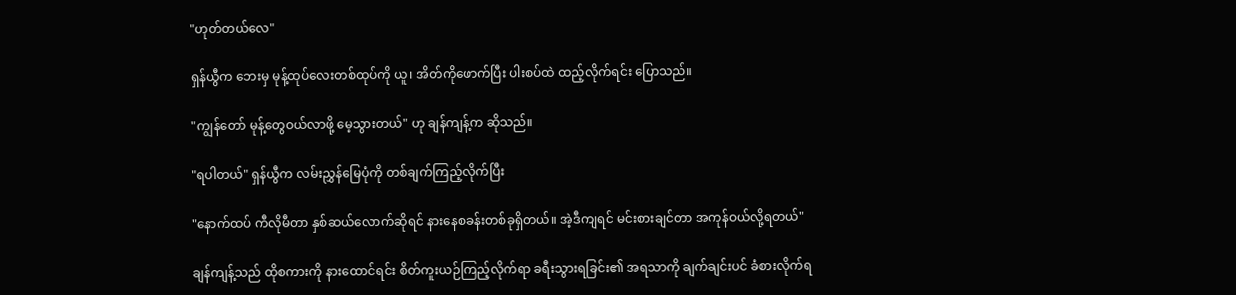"ဟုတ်တယ်လေ"

ရှန်ယွီက ဘေးမှ မုန့်ထုပ်လေးတစ်ထုပ်ကို ယူ၊ အိတ်ကိုဖောက်ပြီး ပါးစပ်ထဲ ထည့်လိုက်ရင်း ပြောသည်။

"ကျွန်တော် မုန့်တွေဝယ်လာဖို့ မေ့သွားတယ်" ဟု ချန်ကျန့်က ဆိုသည်။

"ရပါတယ်" ရှန်ယွီက လမ်းညွှန်မြေပုံကို တစ်ချက်ကြည့်လိုက်ပြီး

"နောက်ထပ် ကီလိုမီတာ နှစ်ဆယ်လောက်ဆိုရင် နားနေစခန်းတစ်ခုရှိတယ်။ အဲ့ဒီကျရင် မင်းစားချင်တာ အကုန်ဝယ်လို့ရတယ်"

ချန်ကျန့်သည် ထိုစကားကို နားထောင်ရင်း စိတ်ကူးယဉ်ကြည့်လိုက်ရာ ခရီးသွားရခြင်း၏ အရသာကို ချက်ချင်းပင် ခံစားလိုက်ရ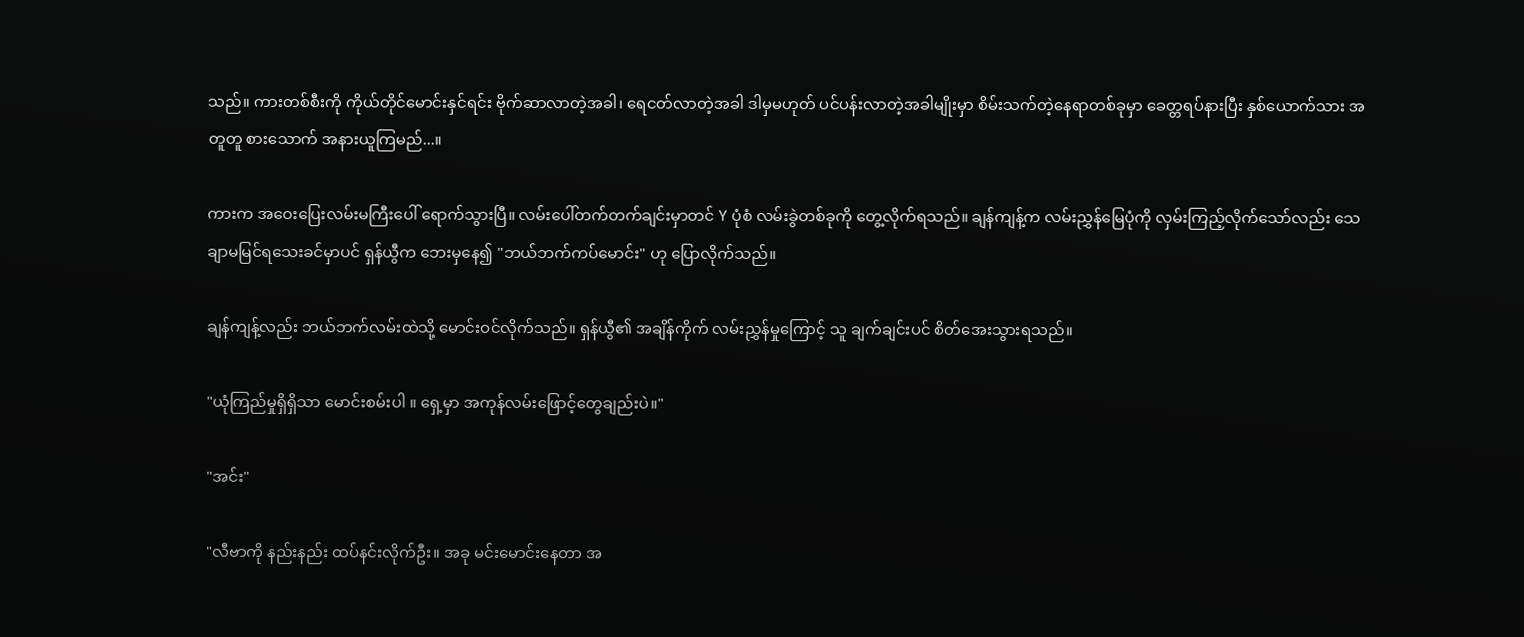သည်။ ကားတစ်စီးကို ကိုယ်တိုင်မောင်းနှင်ရင်း ဗိုက်ဆာလာတဲ့အခါ၊ ရေငတ်လာတဲ့အခါ ဒါမှမဟုတ် ပင်ပန်းလာတဲ့အခါမျိုးမှာ စိမ်းသက်တဲ့နေရာတစ်ခုမှာ ခေတ္တရပ်နားပြီး နှစ်ယောက်သား အတူတူ စားသောက် အနားယူကြမည်...။

ကားက အဝေးပြေးလမ်းမကြီးပေါ် ရောက်သွားပြီ။ လမ်းပေါ်တက်တက်ချင်းမှာတင် Y ပုံစံ လမ်းခွဲတစ်ခုကို တွေ့လိုက်ရသည်။ ချန်ကျန့်က လမ်းညွှန်မြေပုံကို လှမ်းကြည့်လိုက်သော်လည်း သေချာမမြင်ရသေးခင်မှာပင် ရှန်ယွီက ဘေးမှနေ၍ "ဘယ်ဘက်ကပ်မောင်း" ဟု ပြောလိုက်သည်။

ချန်ကျန့်လည်း ဘယ်ဘက်လမ်းထဲသို့ မောင်းဝင်လိုက်သည်။ ရှန်ယွီ၏ အချိန်ကိုက် လမ်းညွှန်မှုကြောင့် သူ ချက်ချင်းပင် စိတ်အေးသွားရသည်။

"ယုံကြည်မှုရှိရှိသာ မောင်းစမ်းပါ ။ ရှေ့မှာ အကုန်လမ်းဖြောင့်တွေချည်းပဲ။"

"အင်း"

"လီဗာကို နည်းနည်း ထပ်နင်းလိုက်ဦး။ အခု မင်းမောင်းနေတာ အ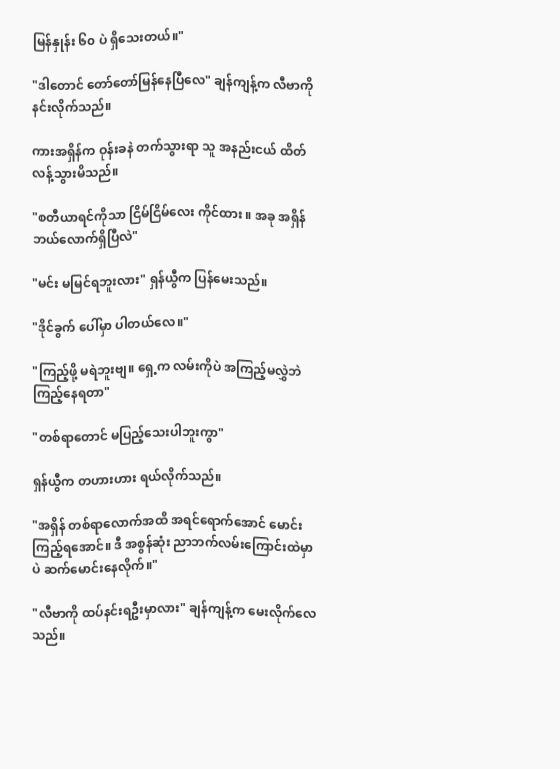မြန်နှုန်း ၆၀ ပဲ ရှိသေးတယ်။"

"ဒါတောင် တော်တော်မြန်နေပြီလေ" ချန်ကျန့်က လီဗာကို နင်းလိုက်သည်။

ကားအရှိန်က ဝုန်းခနဲ တက်သွားရာ သူ အနည်းငယ် ထိတ်လန့်သွားမိသည်။

"စတီယာရင်ကိုသာ ငြိမ်ငြိမ်လေး ကိုင်ထား ။ အခု အရှိန် ဘယ်လောက်ရှိပြီလဲ"

"မင်း မမြင်ရဘူးလား" ရှန်ယွီက ပြန်မေးသည်။

"ဒိုင်ခွက် ပေါ်မှာ ပါတယ်လေ။"

"ကြည့်ဖို့ မရဲဘူးဗျ။ ရှေ့က လမ်းကိုပဲ အကြည့်မလွှဲဘဲ ကြည့်နေရတာ"

"တစ်ရာတောင် မပြည့်သေးပါဘူးကွာ"

ရှန်ယွီက တဟားဟား ရယ်လိုက်သည်။

"အရှိန် တစ်ရာလောက်အထိ အရင်ရောက်အောင် မောင်းကြည့်ရအောင်။ ဒီ အစွန်ဆုံး ညာဘက်လမ်းကြောင်းထဲမှာပဲ ဆက်မောင်းနေလိုက်။"

"လီဗာကို ထပ်နင်းရဦးမှာလား" ချန်ကျန့်က မေးလိုက်လေသည်။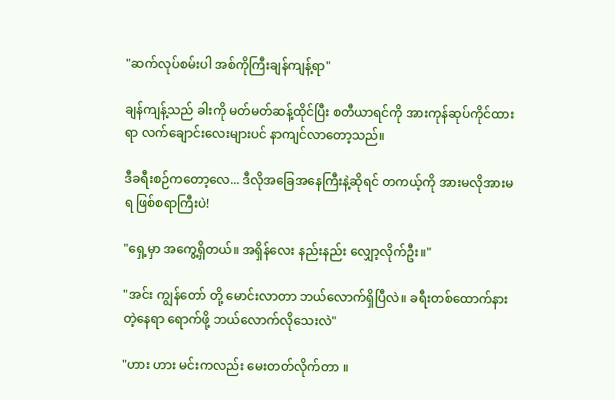"ဆက်လုပ်စမ်းပါ အစ်ကိုကြီးချန်ကျန့်ရာ"

ချန်ကျန့်သည် ခါးကို မတ်မတ်ဆန့်ထိုင်ပြီး စတီယာရင်ကို အားကုန်ဆုပ်ကိုင်ထားရာ လက်ချောင်းလေးများပင် နာကျင်လာတော့သည်။

ဒီခရီးစဉ်ကတော့လေ... ဒီလိုအခြေအနေကြီးနဲ့ဆိုရင် တကယ့်ကို အားမလိုအားမရ ဖြစ်စရာကြီးပဲ!

"ရှေ့မှာ အကွေ့ရှိတယ်။ အရှိန်လေး နည်းနည်း လျှော့လိုက်ဦး။"

"အင်း ကျွန်တော် တို့ မောင်းလာတာ ဘယ်လောက်ရှိပြီလဲ။ ခရီးတစ်ထောက်နားတဲ့နေရာ ရောက်ဖို့ ဘယ်လောက်လိုသေးလဲ"

"ဟား ဟား မင်းကလည်း မေးတတ်လိုက်တာ ။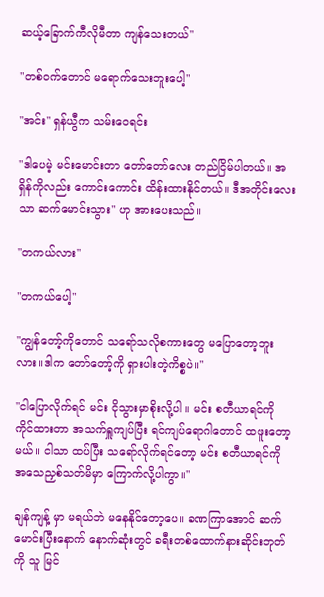ဆယ့်ခြောက်ကီလိုမီတာ ကျန်သေးတယ်"

"တစ်ဝက်တောင် မရောက်သေးဘူးပေါ့"

"အင်း" ရှန်ယွီက သမ်းဝေရင်း

"ဒါပေမဲ့ မင်းမောင်းတာ တော်တော်လေး တည်ငြိမ်ပါတယ်။ အရှိန်ကိုလည်း ကောင်းကောင်း ထိန်းထားနိုင်တယ်။ ဒီအတိုင်းလေးသာ ဆက်မောင်းသွား" ဟု အားပေးသည်။

"တကယ်လား"

"တကယ်ပေါ့"

"ကျွန်တော့်ကိုတောင် သရော်သလိုစကားတွေ မပြောတော့ဘူးလား။ဒါက တော်တော့်ကို ရှားပါးတဲ့ကိစ္စပဲ။"

"ငါပြောလိုက်ရင် မင်း ငိုသွားမှာစိုးလို့ပါ ။ မင်း စတီယာရင်ကို ကိုင်ထားတာ အသက်ရှူကျပ်ပြီး ရင်ကျပ်ရောဂါတောင် ထဖူးတော့မယ်။ ငါသာ ထပ်ပြီး သရော်လိုက်ရင်တော့ မင်း စတီယာရင်ကို အသေညှစ်သတ်မိမှာ ကြောက်လို့ပါကွာ။"

ချန်ကျန့် မှာ မရယ်ဘဲ မနေနိုင်တော့ပေ။ ခဏကြာအောင် ဆက်မောင်းပြီးနောက် နောက်ဆုံးတွင် ခရီးတစ်ထောက်နားဆိုင်းဘုတ်ကို သူ မြင်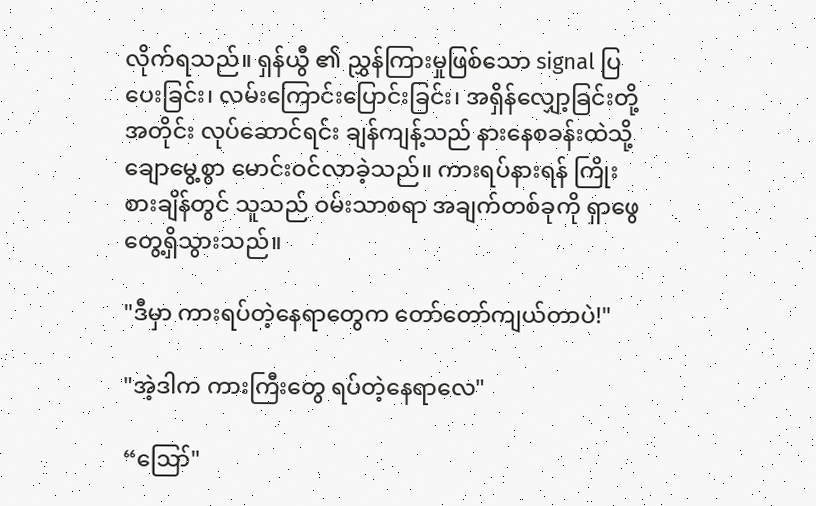လိုက်ရသည်။ ရှန်ယွီ ၏ ညွှန်ကြားမှုဖြစ်သော signal ပြပေးခြင်း၊ လမ်းကြောင်းပြောင်းခြင်း၊ အရှိန်လျှော့ခြင်းတို့အတိုင်း လုပ်ဆောင်ရင်း ချန်ကျန့်သည် နားနေစခန်းထဲသို့ ချောမွေ့စွာ မောင်းဝင်လာခဲ့သည်။ ကားရပ်နားရန် ကြိုးစားချိန်တွင် သူသည် ဝမ်းသာစရာ အချက်တစ်ခုကို ရှာဖွေတွေ့ရှိသွားသည်။

"ဒီမှာ ကားရပ်တဲ့နေရာတွေက တော်တော်ကျယ်တာပဲ!"

"အဲ့ဒါက ကားကြီးတွေ ရပ်တဲ့နေရာလေ"

“ဪ"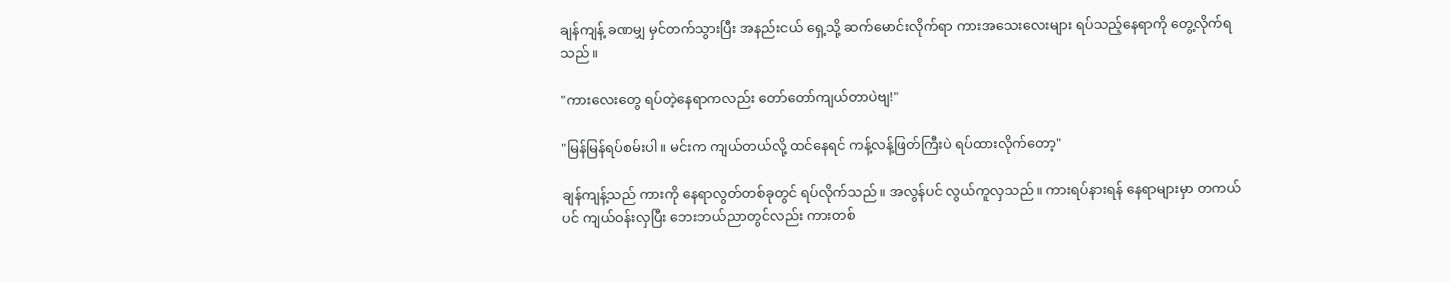ချန်ကျန့် ခဏမျှ မှင်တက်သွားပြီး အနည်းငယ် ရှေ့သို့ ဆက်မောင်းလိုက်ရာ ကားအသေးလေးများ ရပ်သည့်နေရာကို တွေ့လိုက်ရသည်။

"ကားလေးတွေ ရပ်တဲ့နေရာကလည်း တော်တော်ကျယ်တာပဲဗျ!"

"မြန်မြန်ရပ်စမ်းပါ။ မင်းက ကျယ်တယ်လို့ ထင်နေရင် ကန့်လန့်ဖြတ်ကြီးပဲ ရပ်ထားလိုက်တော့"

ချန်ကျန့်သည် ကားကို နေရာလွတ်တစ်ခုတွင် ရပ်လိုက်သည်။ အလွန်ပင် လွယ်ကူလှသည်။ ကားရပ်နားရန် နေရာများမှာ တကယ်ပင် ကျယ်ဝန်းလှပြီး ဘေးဘယ်ညာတွင်လည်း ကားတစ်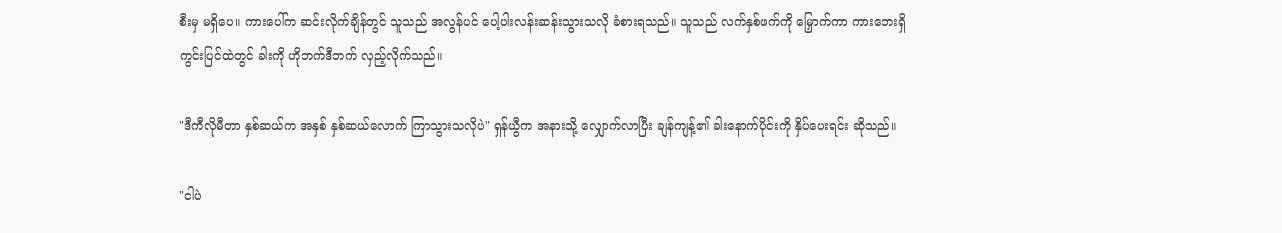စီးမှ မရှိပေ။ ကားပေါ်က ဆင်းလိုက်ချိန်တွင် သူသည် အလွန်ပင် ပေါ့ပါးလန်းဆန်းသွားသလို ခံစားရသည်။ သူသည် လက်နှစ်ဖက်ကို မြှောက်ကာ ကားဘေးရှိ ကွင်းပြင်ထဲတွင် ခါးကို ဟိုဘက်ဒီဘက် လှည့်လိုက်သည်။

"ဒီကီလိုမီတာ နှစ်ဆယ်က အနှစ် နှစ်ဆယ်လောက် ကြာသွားသလိုပဲ" ရှန်ယွီက အနားသို့ လျှောက်လာပြီး ချန်ကျန့်၏ ခါးနောက်ပိုင်းကို နှိပ်ပေးရင်း ဆိုသည်။

"ငါပဲ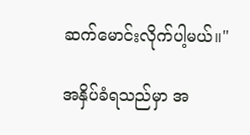ဆက်မောင်းလိုက်ပါ့မယ်။"

အနှိပ်ခံရသည်မှာ အ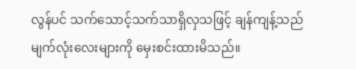လွန်ပင် သက်သောင့်သက်သာရှိလှသဖြင့် ချန်ကျန့်သည် မျက်လုံးလေးများကို မှေးစင်းထားမိသည်။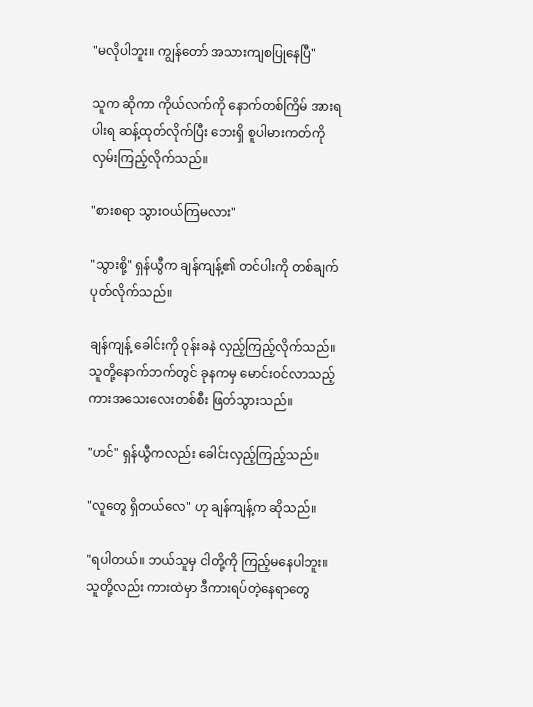"မလိုပါဘူး။ ကျွန်တော် အသားကျစပြုနေပြီ"

သူက ဆိုကာ ကိုယ်လက်ကို နောက်တစ်ကြိမ် အားရပါးရ ဆန့်ထုတ်လိုက်ပြီး ဘေးရှိ စူပါမားကတ်ကို လှမ်းကြည့်လိုက်သည်။

"စားစရာ သွားဝယ်ကြမလား"

"သွားစို့" ရှန်ယွီက ချန်ကျန့်၏ တင်ပါးကို တစ်ချက် ပုတ်လိုက်သည်။

ချန်ကျန့် ခေါင်းကို ဝုန်းခနဲ လှည့်ကြည့်လိုက်သည်။ သူတို့နောက်ဘက်တွင် ခုနကမှ မောင်းဝင်လာသည့် ကားအသေးလေးတစ်စီး ဖြတ်သွားသည်။

"ဟင်" ရှန်ယွီကလည်း ခေါင်းလှည့်ကြည့်သည်။

"လူတွေ ရှိတယ်လေ" ဟု ချန်ကျန့်က ဆိုသည်။

"ရပါတယ်။ ဘယ်သူမှ ငါတို့ကို ကြည့်မနေပါဘူး။ သူတို့လည်း ကားထဲမှာ ဒီကားရပ်တဲ့နေရာတွေ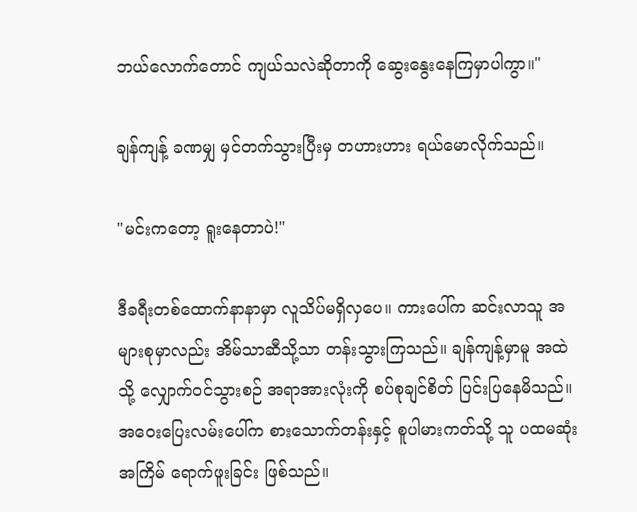ဘယ်လောက်တောင် ကျယ်သလဲဆိုတာကို ဆွေးနွေးနေကြမှာပါကွာ။"

ချန်ကျန့် ခဏမျှ မှင်တက်သွားပြီးမှ တဟားဟား ရယ်မောလိုက်သည်။

"မင်းကတော့ ရူးနေတာပဲ!"

ဒီခရီးတစ်ထောက်နာနာမှာ လူသိပ်မရှိလှပေ။ ကားပေါ်က ဆင်းလာသူ အများစုမှာလည်း အိမ်သာဆီသို့သာ တန်းသွားကြသည်။ ချန်ကျန့်မှာမူ အထဲသို့ လျှောက်ဝင်သွားစဉ် အရာအားလုံးကို စပ်စုချင်စိတ် ပြင်းပြနေမိသည်။ အဝေးပြေးလမ်းပေါ်က စားသောက်တန်းနှင့် စူပါမားကတ်သို့ သူ ပထမဆုံးအကြိမ် ရောက်ဖူးခြင်း ဖြစ်သည်။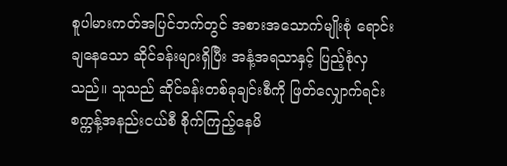စူပါမားကတ်အပြင်ဘက်တွင် အစားအသောက်မျိုးစုံ ရောင်းချနေသော ဆိုင်ခန်းများရှိပြီး အနံ့အရသာနှင့် ပြည့်စုံလှသည်။ သူသည် ဆိုင်ခန်းတစ်ခုချင်းစီကို ဖြတ်လျှောက်ရင်း စက္ကန့်အနည်းငယ်စီ စိုက်ကြည့်နေမိ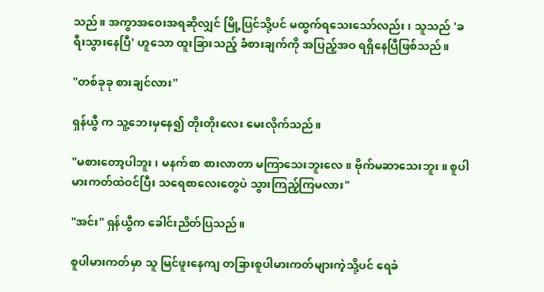သည်။ အကွာအဝေးအရဆိုလျှင် မြို့ပြင်သို့ပင် မထွက်ရသေးသော်လည်း၊ သူသည် 'ခရီးသွားနေပြီ' ဟူသော ထူးခြားသည့် ခံစားချက်ကို အပြည့်အဝ ရရှိနေပြီဖြစ်သည်။

"တစ်ခုခု စားချင်လား"

ရှန်ယွီ က သူ့ဘေးမှနေ၍ တိုးတိုးလေး မေးလိုက်သည်။

"မစားတော့ပါဘူး၊ မနက်စာ စားလာတာ မကြာသေးဘူးလေ။ ဗိုက်မဆာသေးဘူး ။ စူပါမားကတ်ထဲဝင်ပြီး သရေစာလေးတွေပဲ သွားကြည့်ကြမလား"

"အင်း" ရှန်ယွီက ခေါင်းညိတ်ပြသည်။

စူပါမားကတ်မှာ သူ မြင်ဖူးနေကျ တခြားစူပါမားကတ်များကဲ့သို့ပင် ရေခဲ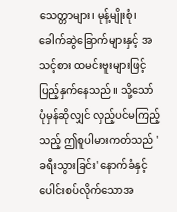သေတ္တာများ၊ မုန့်မျိုးစုံ၊ ခေါက်ဆွဲခြောက်များနှင့် အသင့်စား ထမင်းဗူးများဖြင့် ပြည့်နှက်နေသည်။ သို့သော် ပုံမှန်ဆိုလျှင် လှည့်ပင်မကြည့်သည့် ဤစူပါမားကတ်သည် 'ခရီးသွားခြင်း' နောက်ခံနှင့် ပေါင်းစပ်လိုက်သောအ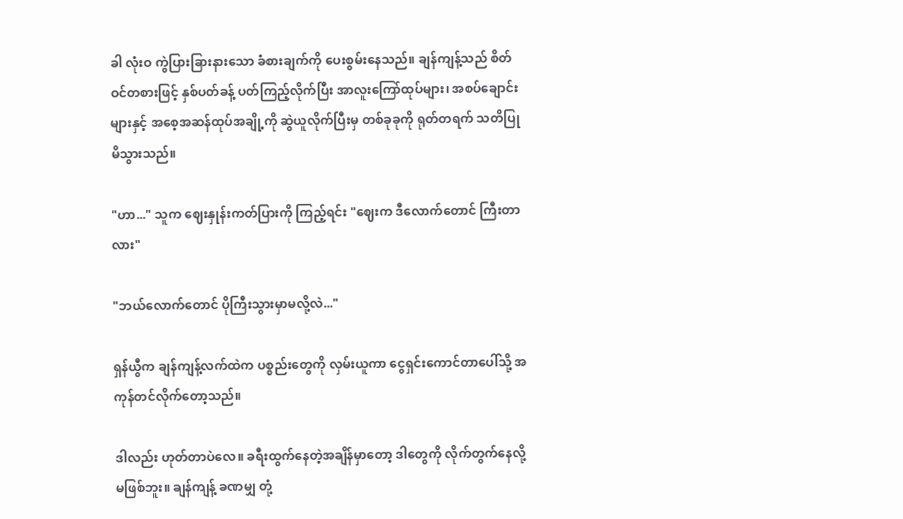ခါ လုံးဝ ကွဲပြားခြားနားသော ခံစားချက်ကို ပေးစွမ်းနေသည်။ ချန်ကျန့်သည် စိတ်ဝင်တစားဖြင့် နှစ်ပတ်ခန့် ပတ်ကြည့်လိုက်ပြီး အာလူးကြော်ထုပ်များ၊ အစပ်ချောင်းများနှင့် အစေ့အဆန်ထုပ်အချို့ကို ဆွဲယူလိုက်ပြီးမှ တစ်ခုခုကို ရုတ်တရက် သတိပြုမိသွားသည်။

"ဟာ..." သူက ဈေးနှုန်းကတ်ပြားကို ကြည့်ရင်း "ဈေးက ဒီလောက်တောင် ကြီးတာလား"

"ဘယ်လောက်တောင် ပိုကြီးသွားမှာမလို့လဲ..."

ရှန်ယွီက ချန်ကျန့်လက်ထဲက ပစ္စည်းတွေကို လှမ်းယူကာ ငွေရှင်းကောင်တာပေါ်သို့ အကုန်တင်လိုက်တော့သည်။

ဒါလည်း ဟုတ်တာပဲလေ။ ခရီးထွက်နေတဲ့အချိန်မှာတော့ ဒါတွေကို လိုက်တွက်နေလို့ မဖြစ်ဘူး။ ချန်ကျန့် ခဏမျှ တုံ့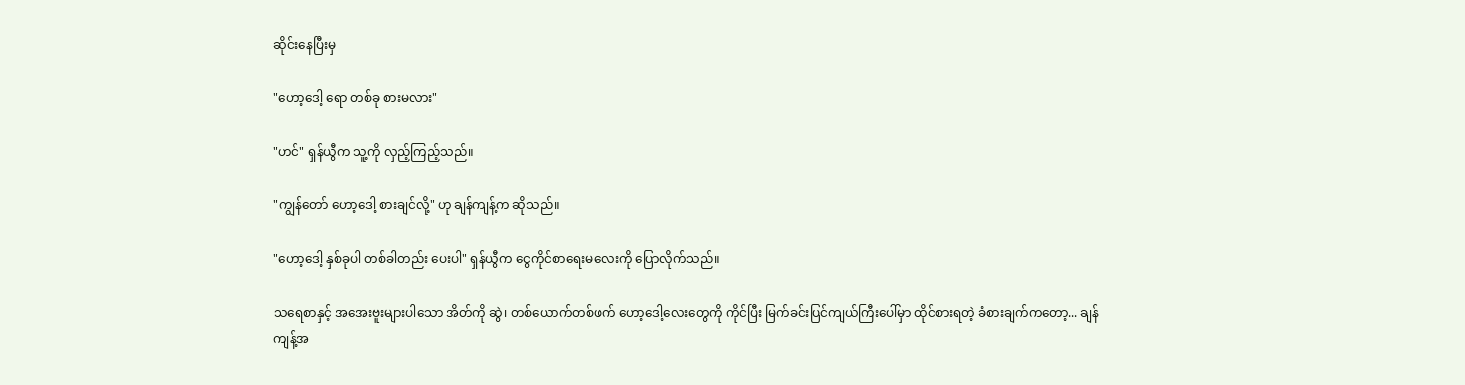ဆိုင်းနေပြီးမှ

"ဟော့ဒေါ့ ရော တစ်ခု စားမလား"

"ဟင်" ရှန်ယွီက သူ့ကို လှည့်ကြည့်သည်။

"ကျွန်တော် ဟော့ဒေါ့ စားချင်လို့" ဟု ချန်ကျန့်က ဆိုသည်။

"ဟော့ဒေါ့ နှစ်ခုပါ တစ်ခါတည်း ပေးပါ" ရှန်ယွီက ငွေကိုင်စာရေးမလေးကို ပြောလိုက်သည်။

သရေစာနှင့် အအေးဗူးများပါသော အိတ်ကို ဆွဲ၊ တစ်ယောက်တစ်ဖက် ဟော့ဒေါ့လေးတွေကို ကိုင်ပြီး မြက်ခင်းပြင်ကျယ်ကြီးပေါ်မှာ ထိုင်စားရတဲ့ ခံစားချက်ကတော့... ချန်ကျန့်အ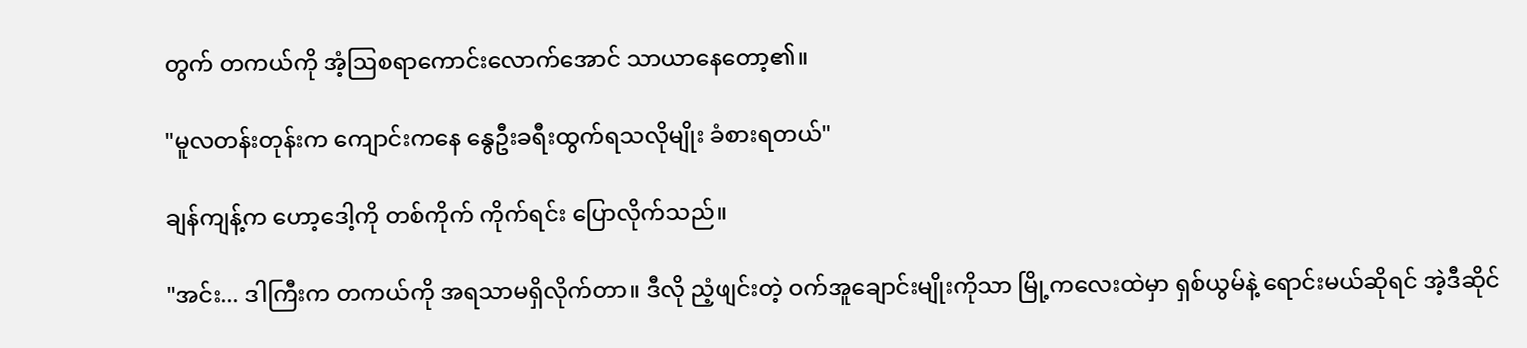တွက် တကယ်ကို အံ့ဩစရာကောင်းလောက်အောင် သာယာနေတော့၏။

"မူလတန်းတုန်းက ကျောင်းကနေ နွေဦးခရီးထွက်ရသလိုမျိုး ခံစားရတယ်"

ချန်ကျန့်က ဟော့ဒေါ့ကို တစ်ကိုက် ကိုက်ရင်း ပြောလိုက်သည်။

"အင်း... ဒါကြီးက တကယ်ကို အရသာမရှိလိုက်တာ။ ဒီလို ညံ့ဖျင်းတဲ့ ဝက်အူချောင်းမျိုးကိုသာ မြို့ကလေးထဲမှာ ရှစ်ယွမ်နဲ့ ရောင်းမယ်ဆိုရင် အဲ့ဒီဆိုင်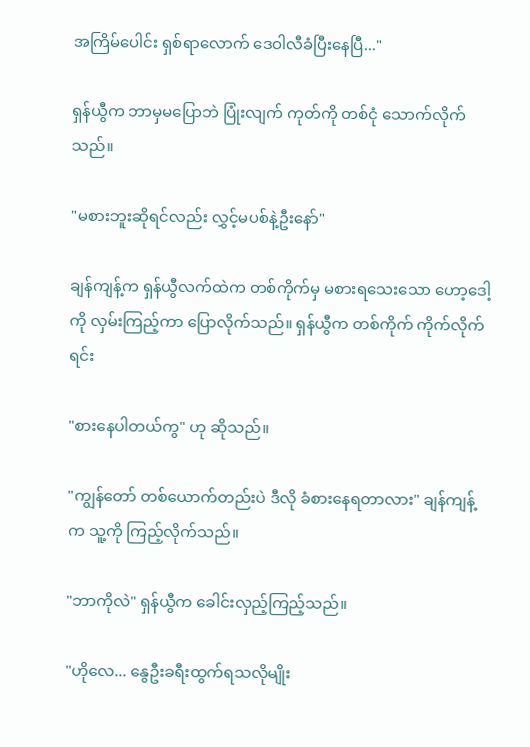အကြိမ်ပေါင်း ရှစ်ရာလောက် ဒေဝါလီခံပြီးနေပြီ..."

ရှန်ယွီက ဘာမှမပြောဘဲ ပြုံးလျက် ကုတ်ကို တစ်ငုံ သောက်လိုက်သည်။

"မစားဘူးဆိုရင်လည်း လွှင့်မပစ်နဲ့ဦးနော်"

ချန်ကျန့်က ရှန်ယွီလက်ထဲက တစ်ကိုက်မှ မစားရသေးသော ဟော့ဒေါ့ကို လှမ်းကြည့်ကာ ပြောလိုက်သည်။ ရှန်ယွီက တစ်ကိုက် ကိုက်လိုက်ရင်း

"စားနေပါတယ်ကွ" ဟု ဆိုသည်။

"ကျွန်တော် တစ်ယောက်တည်းပဲ ဒီလို ခံစားနေရတာလား" ချန်ကျန့်က သူ့ကို ကြည့်လိုက်သည်။

"ဘာကိုလဲ" ရှန်ယွီက ခေါင်းလှည့်ကြည့်သည်။

"ဟိုလေ... နွေဦးခရီးထွက်ရသလိုမျိုး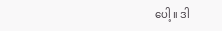ပေါ့ ။ ဒါ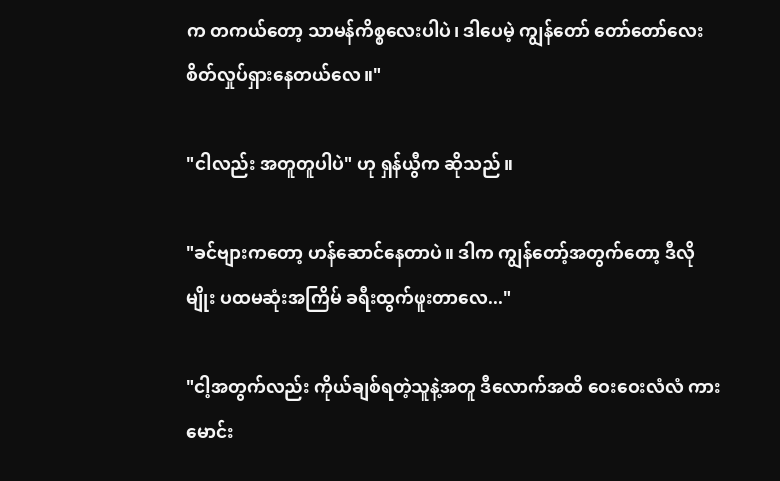က တကယ်တော့ သာမန်ကိစ္စလေးပါပဲ၊ ဒါပေမဲ့ ကျွန်တော် တော်တော်လေး စိတ်လှုပ်ရှားနေတယ်လေ။"

"ငါလည်း အတူတူပါပဲ" ဟု ရှန်ယွီက ဆိုသည်။

"ခင်ဗျားကတော့ ဟန်ဆောင်နေတာပဲ။ ဒါက ကျွန်တော့်အတွက်တော့ ဒီလိုမျိုး ပထမဆုံးအကြိမ် ခရီးထွက်ဖူးတာလေ..."

"ငါ့အတွက်လည်း ကိုယ်ချစ်ရတဲ့သူနဲ့အတူ ဒီလောက်အထိ ဝေးဝေးလံလံ ကားမောင်း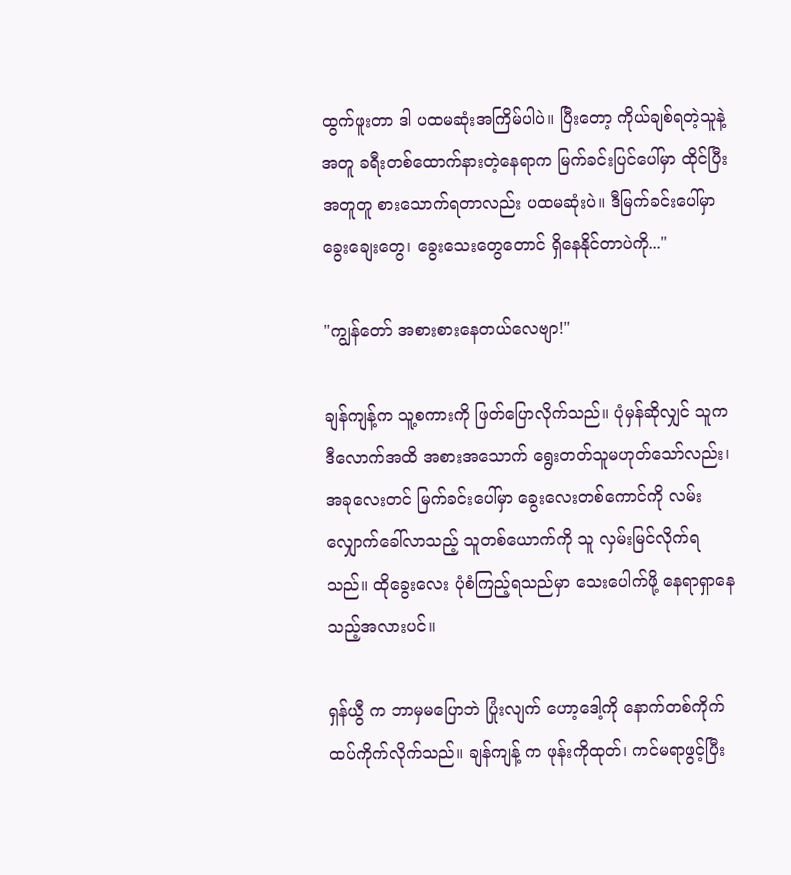ထွက်ဖူးတာ ဒါ ပထမဆုံးအကြိမ်ပါပဲ။ ပြီးတော့ ကိုယ်ချစ်ရတဲ့သူနဲ့အတူ ခရီးတစ်ထောက်နားတဲ့နေရာက မြက်ခင်းပြင်ပေါ်မှာ ထိုင်ပြီး အတူတူ စားသောက်ရတာလည်း ပထမဆုံးပဲ။ ဒီမြက်ခင်းပေါ်မှာ ခွေးချေးတွေ၊ ခွေးသေးတွေတောင် ရှိနေနိုင်တာပဲကို..."

"ကျွန်တော် အစားစားနေတယ်လေဗျာ!"

ချန်ကျန့်က သူ့စကားကို ဖြတ်ပြောလိုက်သည်။ ပုံမှန်ဆိုလျှင် သူက ဒီလောက်အထိ အစားအသောက် ရွေးတတ်သူမဟုတ်သော်လည်း၊ အခုလေးတင် မြက်ခင်းပေါ်မှာ ခွေးလေးတစ်ကောင်ကို လမ်းလျှောက်ခေါ်လာသည့် သူတစ်ယောက်ကို သူ လှမ်းမြင်လိုက်ရသည်။ ထိုခွေးလေး ပုံစံကြည့်ရသည်မှာ သေးပေါက်ဖို့ နေရာရှာနေသည့်အလားပင်။

ရှန်ယွီ က ဘာမှမပြောဘဲ ပြုံးလျက် ဟော့ဒေါ့ကို နောက်တစ်ကိုက် ထပ်ကိုက်လိုက်သည်။ ချန်ကျန့် က ဖုန်းကိုထုတ်၊ ကင်မရာဖွင့်ပြီး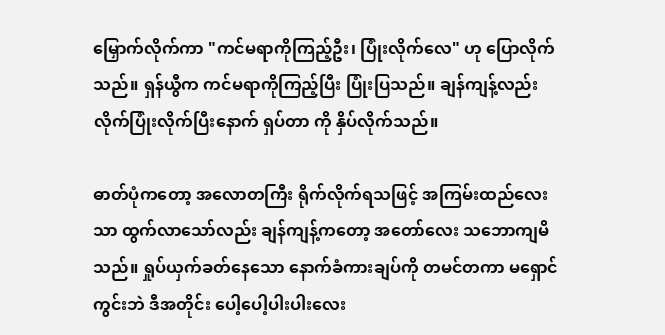မြှောက်လိုက်ကာ "ကင်မရာကိုကြည့်ဦး၊ ပြုံးလိုက်လေ" ဟု ပြောလိုက်သည်။ ရှန်ယွီက ကင်မရာကိုကြည့်ပြီး ပြုံးပြသည်။ ချန်ကျန့်လည်း လိုက်ပြုံးလိုက်ပြီးနောက် ရှပ်တာ ကို နှိပ်လိုက်သည်။

ဓာတ်ပုံကတော့ အလောတကြီး ရိုက်လိုက်ရသဖြင့် အကြမ်းထည်လေးသာ ထွက်လာသော်လည်း ချန်ကျန့်ကတော့ အတော်လေး သဘောကျမိသည်။ ရှုပ်ယှက်ခတ်နေသော နောက်ခံကားချပ်ကို တမင်တကာ မရှောင်ကွင်းဘဲ ဒီအတိုင်း ပေါ့ပေါ့ပါးပါးလေး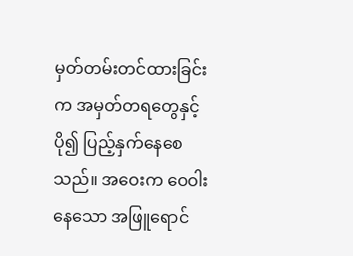မှတ်တမ်းတင်ထားခြင်းက အမှတ်တရတွေနှင့် ပို၍ ပြည့်နှက်နေစေသည်။ အဝေးက ဝေဝါးနေသော အဖြူရောင်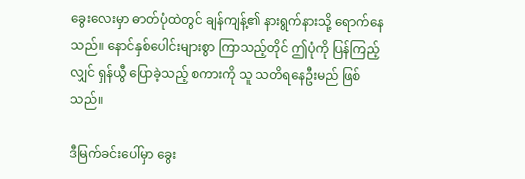ခွေးလေးမှာ ဓာတ်ပုံထဲတွင် ချန်ကျန့်၏ နားရွက်နားသို့ ရောက်နေသည်။ နောင်နှစ်ပေါင်းများစွာ ကြာသည့်တိုင် ဤပုံကို ပြန်ကြည့်လျှင် ရှန်ယွီ ပြောခဲ့သည့် စကားကို သူ သတိရနေဦးမည် ဖြစ်သည်။

ဒီမြက်ခင်းပေါ်မှာ ခွေး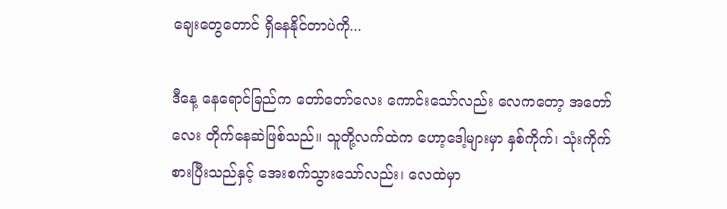ချေးတွေတောင် ရှိနေနိုင်တာပဲကို...

ဒီနေ့ နေရောင်ခြည်က တော်တော်လေး ကောင်းသော်လည်း လေကတော့ အတော်လေး တိုက်နေဆဲဖြစ်သည်။ သူတို့လက်ထဲက ဟော့ဒေါ့များမှာ နှစ်ကိုက်၊ သုံးကိုက် စားပြီးသည်နှင့် အေးစက်သွားသော်လည်း၊ လေထဲမှာ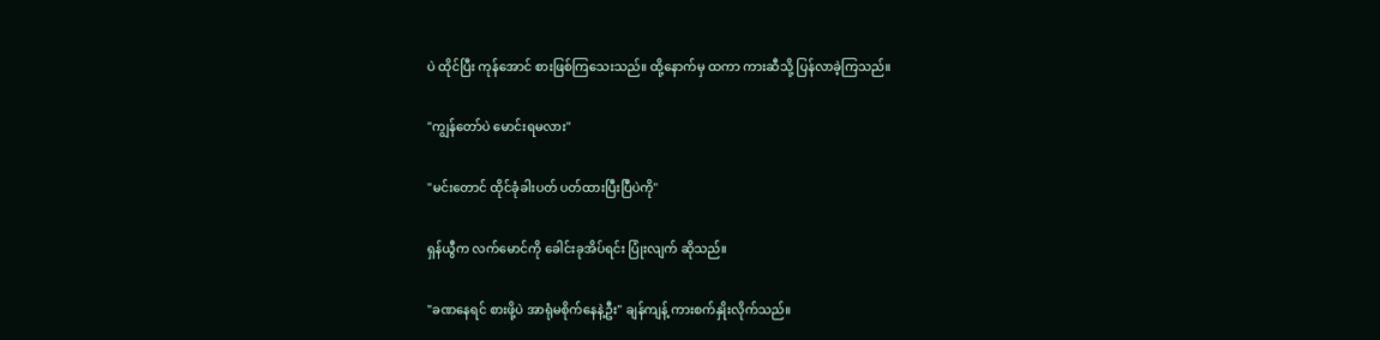ပဲ ထိုင်ပြီး ကုန်အောင် စားဖြစ်ကြသေးသည်။ ထို့နောက်မှ ထကာ ကားဆီသို့ ပြန်လာခဲ့ကြသည်။

"ကျွန်တော်ပဲ မောင်းရမလား"

"မင်းတောင် ထိုင်ခုံခါးပတ် ပတ်ထားပြီးပြီပဲကို"

ရှန်ယွီက လက်မောင်ကို ခေါင်းခုအိပ်ရင်း ပြုံးလျက် ဆိုသည်။

"ခဏနေရင် စားဖို့ပဲ အာရုံမစိုက်နေနဲ့ဦး" ချန်ကျန့် ကားစက်နှိုးလိုက်သည်။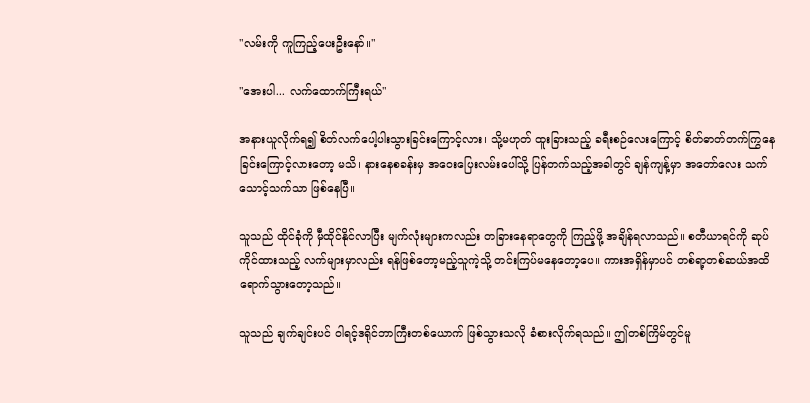"လမ်းကို ကူကြည့်ပေးဦးနော်။"

"အေးပါ... လက်ထောက်ကြီးရယ်"

အနားယူလိုက်ရ၍ စိတ်လက်ပေါ့ပါးသွားခြင်းကြောင့်လား၊ သို့မဟုတ် ထူးခြားသည့် ခရီးစဉ်လေးကြောင့် စိတ်ဓာတ်တက်ကြွနေခြင်းကြောင့်လားတော့ မသိ၊ နားနေစခန်းမှ အဝေးပြေးလမ်းပေါ်သို့ ပြန်တက်သည့်အခါတွင် ချန်ကျန့်မှာ အတော်လေး သက်သောင့်သက်သာ ဖြစ်နေပြီ။

သူသည် ထိုင်ခုံကို မှီထိုင်နိုင်လာပြီး မျက်လုံးများကလည်း တခြားနေရာတွေကို ကြည့်ဖို့ အချိန်ရလာသည်။ စတီယာရင်ကို ဆုပ်ကိုင်ထားသည့် လက်များမှာလည်း ရန်ဖြစ်တော့မည့်သူကဲ့သို့ တင်းကြပ်မနေတော့ပေ။ ကားအရှိန်မှာပင် တစ်ရာ့တစ်ဆယ်အထိ ရောက်သွားတော့သည်။

သူသည် ချက်ချင်းပင် ဝါရင့်ဒရိုင်ဘာကြီးတစ်ယောက် ဖြစ်သွားသလို ခံစားလိုက်ရသည်။ ဤတစ်ကြိမ်တွင်မူ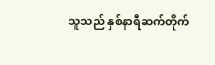သူသည် နှစ်နာရီဆက်တိုက်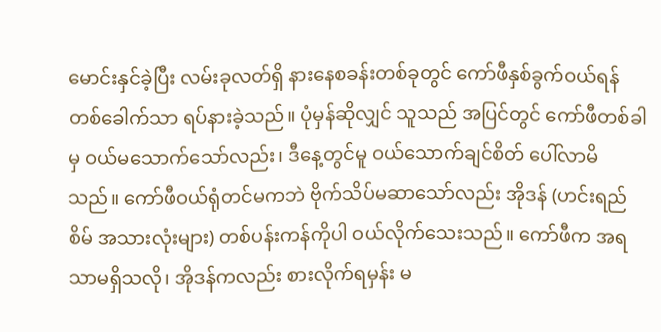မောင်းနှင်ခဲ့ပြီး လမ်းခုလတ်ရှိ နားနေစခန်းတစ်ခုတွင် ကော်ဖီနှစ်ခွက်ဝယ်ရန် တစ်ခေါက်သာ ရပ်နားခဲ့သည်။ ပုံမှန်ဆိုလျှင် သူသည် အပြင်တွင် ကော်ဖီတစ်ခါမှ ဝယ်မသောက်သော်လည်း၊ ဒီနေ့တွင်မူ ဝယ်သောက်ချင်စိတ် ပေါ်လာမိသည်။ ကော်ဖီဝယ်ရုံတင်မကဘဲ ဗိုက်သိပ်မဆာသော်လည်း အိုဒန် (ဟင်းရည်စိမ် အသားလုံးများ) တစ်ပန်းကန်ကိုပါ ဝယ်လိုက်သေးသည်။ ကော်ဖီက အရသာမရှိသလို၊ အိုဒန်ကလည်း စားလိုက်ရမှန်း မ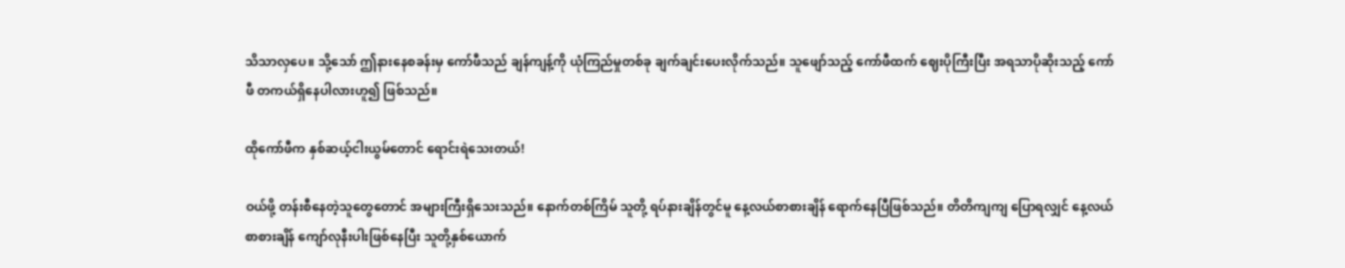သိသာလှပေ။ သို့သော် ဤနားနေစခန်းမှ ကော်ဖီသည် ချန်ကျန့်ကို ယုံကြည်မှုတစ်ခု ချက်ချင်းပေးလိုက်သည်။ သူဖျော်သည့် ကော်ဖီထက် ဈေးပိုကြီးပြီး အရသာပိုဆိုးသည့် ကော်ဖီ တကယ်ရှိနေပါလားဟူ၍ ဖြစ်သည်။

ထိုကော်ဖီက နှစ်ဆယ့်ငါးယွမ်တောင် ရောင်းရဲသေးတယ်!

ဝယ်ဖို့ တန်းစီနေတဲ့သူတွေတောင် အများကြီးရှိသေးသည်။ နောက်တစ်ကြိမ် သူတို့ ရပ်နားချိန်တွင်မူ နေ့လယ်စာစားချိန် ရောက်နေပြီဖြစ်သည်။ တိတိကျကျ ပြောရလျှင် နေ့လယ်စာစားချိန် ကျော်လုနီးပါးဖြစ်နေပြီး သူတို့နှစ်ယောက်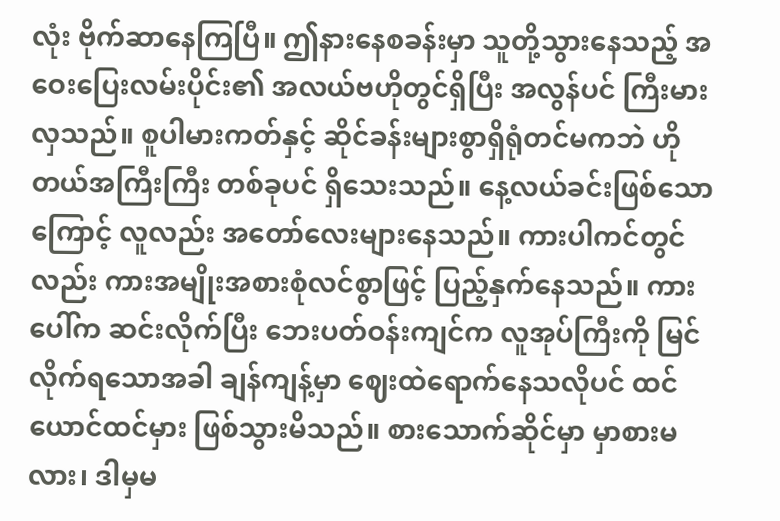လုံး ဗိုက်ဆာနေကြပြီ။ ဤနားနေစခန်းမှာ သူတို့သွားနေသည့် အဝေးပြေးလမ်းပိုင်း၏ အလယ်ဗဟိုတွင်ရှိပြီး အလွန်ပင် ကြီးမားလှသည်။ စူပါမားကတ်နှင့် ဆိုင်ခန်းများစွာရှိရုံတင်မကဘဲ ဟိုတယ်အကြီးကြီး တစ်ခုပင် ရှိသေးသည်။ နေ့လယ်ခင်းဖြစ်သောကြောင့် လူလည်း အတော်လေးများနေသည်။ ကားပါကင်တွင်လည်း ကားအမျိုးအစားစုံလင်စွာဖြင့် ပြည့်နှက်နေသည်။ ကားပေါ်က ဆင်းလိုက်ပြီး ဘေးပတ်ဝန်းကျင်က လူအုပ်ကြီးကို မြင်လိုက်ရသောအခါ ချန်ကျန့်မှာ ဈေးထဲရောက်နေသလိုပင် ထင်ယောင်ထင်မှား ဖြစ်သွားမိသည်။ စားသောက်ဆိုင်မှာ မှာစားမလား၊ ဒါမှမ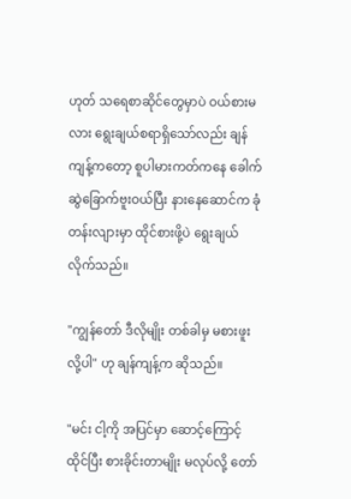ဟုတ် သရေစာဆိုင်တွေမှာပဲ ဝယ်စားမလား ရွေးချယ်စရာရှိသော်လည်း ချန်ကျန့်ကတော့ စူပါမားကတ်ကနေ ခေါက်ဆွဲခြောက်ဗူးဝယ်ပြီး နားနေဆောင်က ခုံတန်းလျားမှာ ထိုင်စားဖို့ပဲ ရွေးချယ်လိုက်သည်။

"ကျွန်တော် ဒီလိုမျိုး တစ်ခါမှ မစားဖူးလို့ပါ" ဟု ချန်ကျန့်က ဆိုသည်။

"မင်း ငါ့ကို အပြင်မှာ ဆောင့်ကြောင့်ထိုင်ပြီး စားခိုင်းတာမျိုး မလုပ်လို့ တော်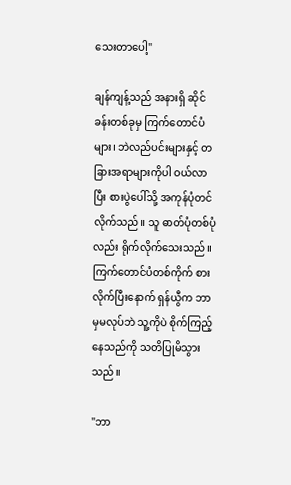သေးတာပေါ့"

ချန်ကျန့်သည် အနားရှိ ဆိုင်ခန်းတစ်ခုမှ ကြက်တောင်ပံများ၊ ဘဲလည်ပင်းများနှင့် တခြားအရာများကိုပါ ဝယ်လာပြီး စားပွဲပေါ်သို့ အကုန်ပုံတင်လိုက်သည်။ သူ ဓာတ်ပုံတစ်ပုံလည်း ရိုက်လိုက်သေးသည်။ ကြက်တောင်ပံတစ်ကိုက် စားလိုက်ပြီးနောက် ရှန်ယွီက ဘာမှမလုပ်ဘဲ သူ့ကိုပဲ စိုက်ကြည့်နေသည်ကို သတိပြုမိသွားသည်။

"ဘာ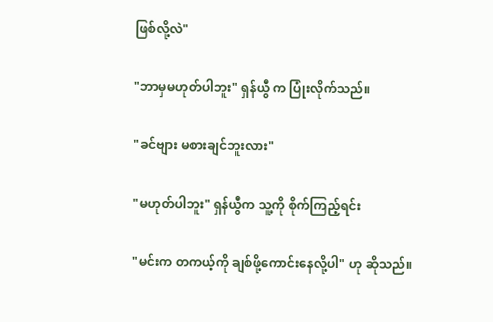ဖြစ်လို့လဲ"

"ဘာမှမဟုတ်ပါဘူး" ရှန်ယွီ က ပြုံးလိုက်သည်။

"ခင်ဗျား မစားချင်ဘူးလား"

"မဟုတ်ပါဘူး" ရှန်ယွီက သူ့ကို စိုက်ကြည့်ရင်း

"မင်းက တကယ့်ကို ချစ်ဖို့ကောင်းနေလို့ပါ" ဟု ဆိုသည်။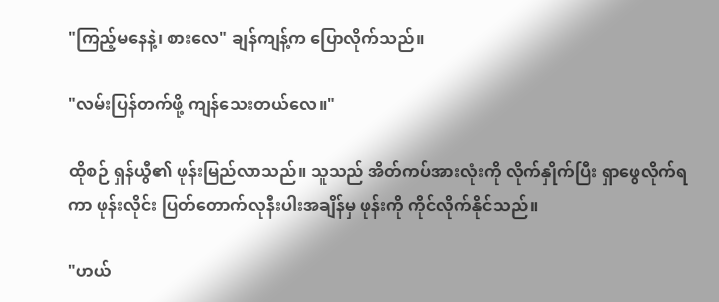"ကြည့်မနေနဲ့၊ စားလေ" ချန်ကျန့်က ပြောလိုက်သည်။

"လမ်းပြန်တက်ဖို့ ကျန်သေးတယ်လေ။"

ထိုစဉ် ရှန်ယွီ၏ ဖုန်းမြည်လာသည်။ သူသည် အိတ်ကပ်အားလုံးကို လိုက်နှိုက်ပြီး ရှာဖွေလိုက်ရကာ ဖုန်းလိုင်း ပြတ်တောက်လုနီးပါးအချိန်မှ ဖုန်းကို ကိုင်လိုက်နိုင်သည်။

"ဟယ်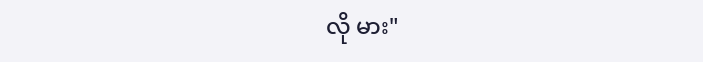လို မား"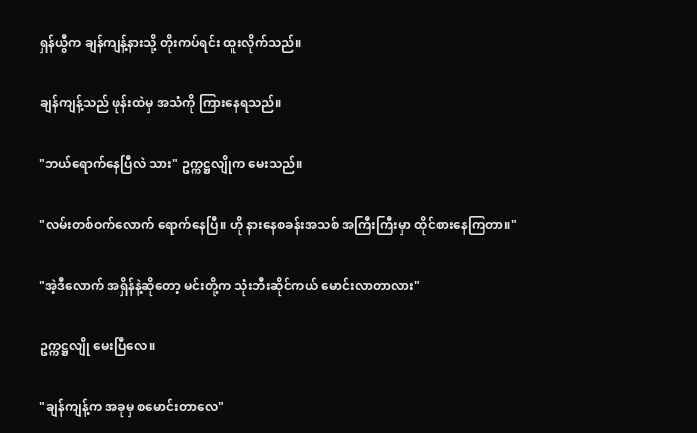ရှန်ယွီက ချန်ကျန့်နားသို့ တိုးကပ်ရင်း ထူးလိုက်သည်။

ချန်ကျန့်သည် ဖုန်းထဲမှ အသံကို ကြားနေရသည်။

"ဘယ်ရောက်နေပြီလဲ သား" ဥက္ကဋ္ဌလျိုက မေးသည်။

"လမ်းတစ်ဝက်လောက် ရောက်နေပြီ။ ဟို နားနေစခန်းအသစ် အကြီးကြီးမှာ ထိုင်စားနေကြတာ။"

"အဲ့ဒီလောက် အရှိန်နဲ့ဆိုတော့ မင်းတို့က သုံးဘီးဆိုင်ကယ် မောင်းလာတာလား"

ဥက္ကဋ္ဌလျို မေးပြီလေ။

"ချန်ကျန့်က အခုမှ စမောင်းတာလေ"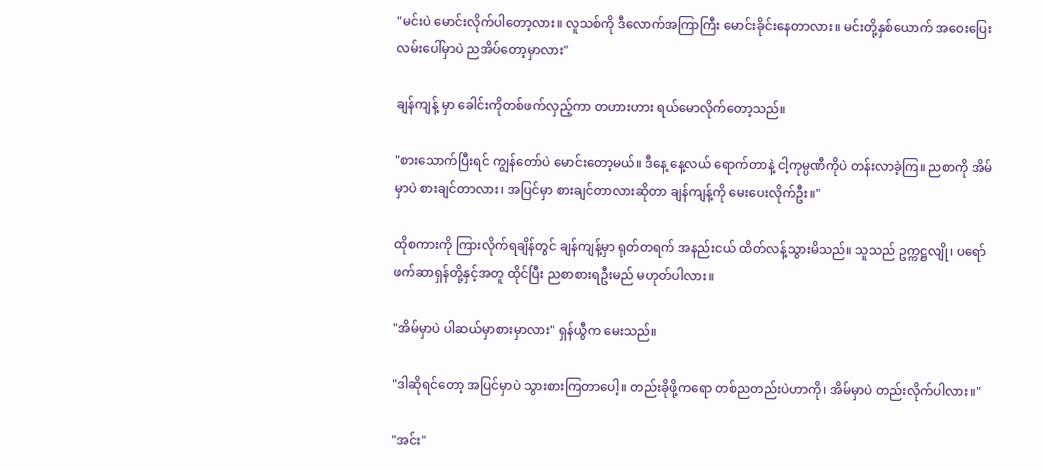"မင်းပဲ မောင်းလိုက်ပါတော့လား။ လူသစ်ကို ဒီလောက်အကြာကြီး မောင်းခိုင်းနေတာလား။ မင်းတို့နှစ်ယောက် အဝေးပြေးလမ်းပေါ်မှာပဲ ညအိပ်တော့မှာလား"

ချန်ကျန့် မှာ ခေါင်းကိုတစ်ဖက်လှည့်ကာ တဟားဟား ရယ်မောလိုက်တော့သည်။

"စားသောက်ပြီးရင် ကျွန်တော်ပဲ မောင်းတော့မယ်။ ဒီနေ့ နေ့လယ် ရောက်တာနဲ့ ငါ့ကုမ္ပဏီကိုပဲ တန်းလာခဲ့ကြ။ ညစာကို အိမ်မှာပဲ စားချင်တာလား၊ အပြင်မှာ စားချင်တာလားဆိုတာ ချန်ကျန့်ကို မေးပေးလိုက်ဦး။"

ထိုစကားကို ကြားလိုက်ရချိန်တွင် ချန်ကျန့်မှာ ရုတ်တရက် အနည်းငယ် ထိတ်လန့်သွားမိသည်။ သူသည် ဥက္ကဋ္ဌလျို၊ ပရော်ဖက်ဆာရှန်တို့နှင့်အတူ ထိုင်ပြီး ညစာစားရဦးမည် မဟုတ်ပါလား။

"အိမ်မှာပဲ ပါဆယ်မှာစားမှာလား" ရှန်ယွီက မေးသည်။

"ဒါဆိုရင်တော့ အပြင်မှာပဲ သွားစားကြတာပေါ့။ တည်းခိုဖို့ကရော တစ်ညတည်းပဲဟာကို၊ အိမ်မှာပဲ တည်းလိုက်ပါလား။"

"အင်း"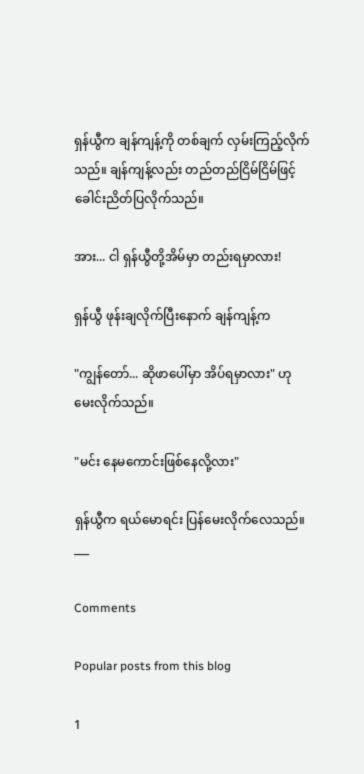ရှန်ယွီက ချန်ကျန့်ကို တစ်ချက် လှမ်းကြည့်လိုက်သည်။ ချန်ကျန့်လည်း တည်တည်ငြိမ်ငြိမ်ဖြင့် ခေါင်းညိတ်ပြလိုက်သည်။

အား... ငါ ရှန်ယွီတို့အိမ်မှာ တည်းရမှာလား!

ရှန်ယွီ ဖုန်းချလိုက်ပြီးနောက် ချန်ကျန့်က

"ကျွန်တော်... ဆိုဖာပေါ်မှာ အိပ်ရမှာလား" ဟု မေးလိုက်သည်။

"မင်း နေမကောင်းဖြစ်နေလို့လား"

ရှန်ယွီက ရယ်မောရင်း ပြန်မေးလိုက်လေသည်။
___

Comments

Popular posts from this blog

1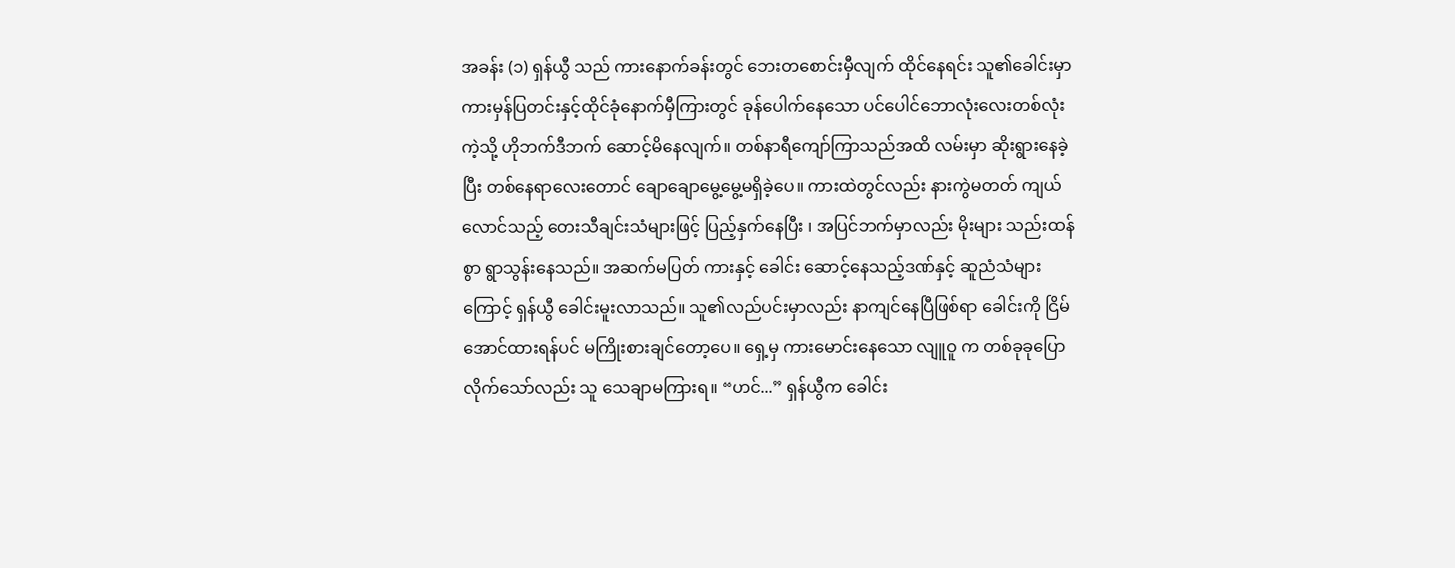အခန်း (၁) ရှန်ယွီ သည် ကားနောက်ခန်းတွင် ဘေးတစောင်းမှီလျက် ထိုင်နေရင်း သူ၏ခေါင်းမှာ ကားမှန်ပြတင်းနှင့်ထိုင်ခုံနောက်မှီကြားတွင် ခုန်ပေါက်နေသော ပင်ပေါင်ဘောလုံးလေးတစ်လုံး ကဲ့သို့ ဟိုဘက်ဒီဘက် ဆောင့်မိနေလျက်။ တစ်နာရီကျော်ကြာသည်အထိ လမ်းမှာ ဆိုးရွားနေခဲ့ပြီး တစ်နေရာလေးတောင် ချောချောမွေ့မွေ့မရှိခဲ့ပေ။ ကားထဲတွင်လည်း နားကွဲမတတ် ကျယ်လောင်သည့် တေးသီချင်းသံများဖြင့် ပြည့်နှက်နေပြီး ၊ အပြင်ဘက်မှာလည်း မိုးများ သည်းထန်စွာ ရွာသွန်းနေသည်။ အဆက်မပြတ် ကားနှင့် ခေါင်း ဆောင့်နေသည့်ဒဏ်နှင့် ဆူညံသံများကြောင့် ရှန်ယွီ ခေါင်းမူးလာသည်။ သူ၏လည်ပင်းမှာလည်း နာကျင်နေပြီဖြစ်ရာ ခေါင်းကို ငြိမ်အောင်ထားရန်ပင် မကြိုးစားချင်တော့ပေ။ ရှေ့မှ ကားမောင်းနေသော လျူဝူ က တစ်ခုခုပြောလိုက်သော်လည်း သူ သေချာမကြားရ။ “ဟင်...” ရှန်ယွီက ခေါင်း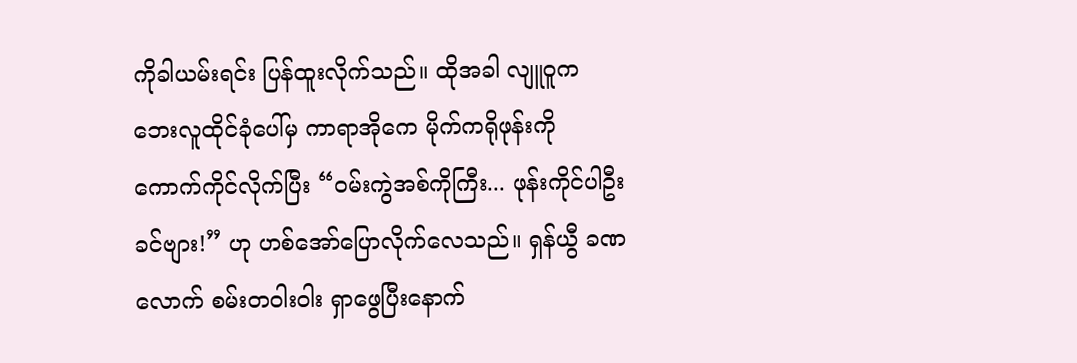ကိုခါယမ်းရင်း ပြန်ထူးလိုက်သည်။ ထိုအခါ လျူဝူက ဘေးလူထိုင်ခုံပေါ်မှ ကာရာအိုကေ မိုက်ကရိုဖုန်းကို ကောက်ကိုင်လိုက်ပြီး “ဝမ်းကွဲအစ်ကိုကြီး... ဖုန်းကိုင်ပါဦးခင်ဗျား!” ဟု ဟစ်အော်ပြောလိုက်လေသည်။ ရှန်ယွီ ခဏလောက် စမ်းတဝါးဝါး ရှာဖွေပြီးနောက်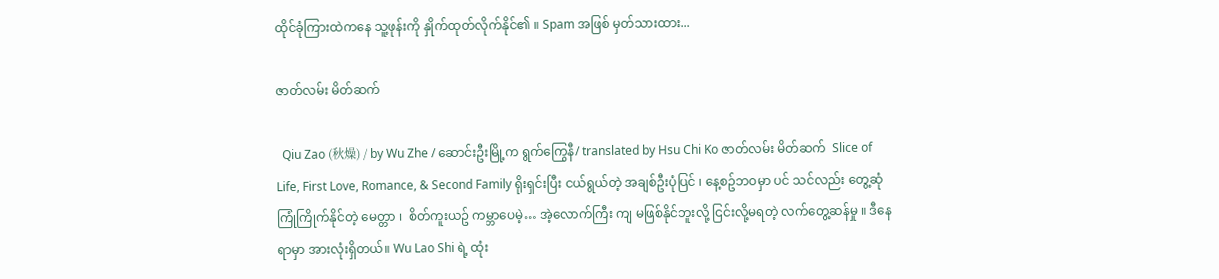ထိုင်ခုံကြားထဲကနေ သူ့ဖုန်းကို နှိုက်ထုတ်လိုက်နိုင်၏ ။ Spam အဖြစ် မှတ်သားထား...

ဇာတ်လမ်း မိတ်ဆက်

  Qiu Zao (秋燥) / by Wu Zhe / ဆောင်းဦးမြို့က ရွက်ကြွေနီ/ translated by Hsu Chi Ko ဇာတ်လမ်း မိတ်ဆက်  Slice of Life, First Love, Romance, & Second Family ရိုးရှင်းပြီး ငယ်ရွယ်တဲ့ အချစ်ဦးပုံပြင် ၊ နေ့စဥ်ဘဝမှာ ပင် သင်လည်း တွေ့ဆုံ ကြုံကြိုက်နိုင်တဲ့ မေတ္တာ ၊  စိတ်ကူးယဥ် ကမ္ဘာပေမဲ့… အဲ့လောက်ကြီး ကျ မဖြစ်နိုင်ဘူးလို့ ငြင်းလို့မရတဲ့ လက်တွေ့ဆန်မှု ။ ဒီနေရာမှာ အားလုံးရှိတယ်။ Wu Lao Shi ရဲ့ ထုံး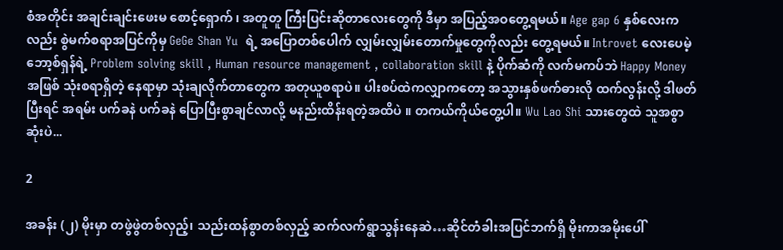စံအတိုင်း အချင်းချင်းဖေးမ စောင့်‌ရှောက် ၊ အတူတူ ကြီးပြင်းဆိုတာလေးတွေကို ဒီမှာ အပြည့်အဝတွေ့ရမယ်။ Age gap 6 နှစ်လေးကလည်း စွဲမက်စရာအပြင်ကိုမှ GeGe Shan Yu  ရဲ့ အပြောတစ်ပေါက် လျှမ်းလျှမ်းတောက်မှုတွေကိုလည်း တွေ့ရမယ်။ Introvet လေးပေမဲ့ ဘော့စ်ရှန်ရဲ့ Problem solving skill , Human resource management , collaboration skill နဲ့ ပိုက်ဆံကို လက်မကပ်ဘဲ Happy Money အဖြစ် သုံးစရာရှိတဲ့ နေရာမှာ သုံးချလိုက်တာတွေက အတုယူစရာပဲ။ ပါးစပ်ထဲကလျှာကတော့ အသွားနှစ်ဖက်ဓားလို ထက်လွန်းလို့ ဒါဖတ်ပြီးရင် အရမ်း ပက်ခနဲ ပက်ခနဲ ပြောပြီးစွာချင်လာလို့ မနည်းထိန်းရတဲ့အထိပဲ ။ တကယ်ကိုယ်တွေ့ပါ။ Wu Lao Shi သားတွေထဲ သူအစွာဆုံးပဲ...

2

အခန်း (၂) မိုးမှာ တဖွဲဖွဲတစ်လှည့်၊ သည်းထန်စွာတစ်လှည့် ဆက်လက်ရွာသွန်းနေဆဲ…ဆိုင်တံခါးအပြင်ဘက်ရှိ မိုးကာအမိုးပေါ်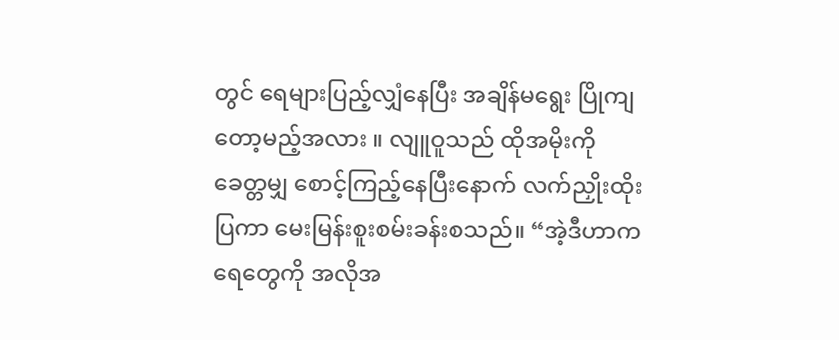တွင် ရေများပြည့်လျှံနေပြီး အချိန်မရွေး ပြိုကျတော့မည့်အလား ။ လျူဝူသည် ထိုအမိုးကို ခေတ္တမျှ စောင့်ကြည့်နေပြီးနောက် လက်ညှိုးထိုးပြကာ မေးမြန်းစူးစမ်းခန်းစသည်။ “အဲ့ဒီဟာက ရေတွေကို အလိုအ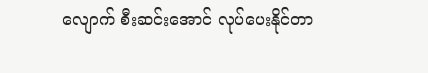လျောက် စီးဆင်းအောင် လုပ်ပေးနိုင်တာ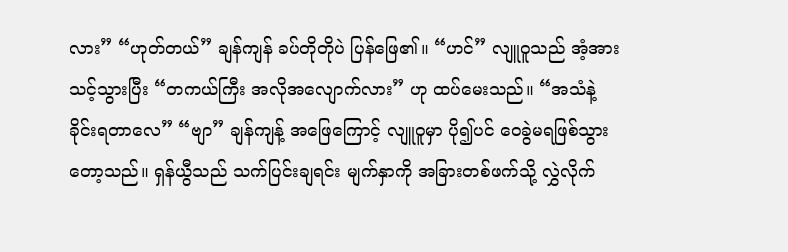လား” “ဟုတ်တယ်” ချန်ကျန် ခပ်တိုတိုပဲ ပြန်ဖြေ၏။ “ဟင်” လျူဝူသည် အံ့အားသင့်သွားပြီး “တကယ်ကြီး အလိုအလျောက်လား” ဟု ထပ်မေးသည်။ “အသံနဲ့ ခိုင်းရတာလေ” “ဗျာ” ချန်ကျန့် အဖြေကြောင့် လျူဝူမှာ ပို၍ပင် ဝေခွဲမရဖြစ်သွားတော့သည်။ ရှန်ယွီသည် သက်ပြင်းချရင်း မျက်နှာကို အခြားတစ်ဖက်သို့ လွှဲလိုက်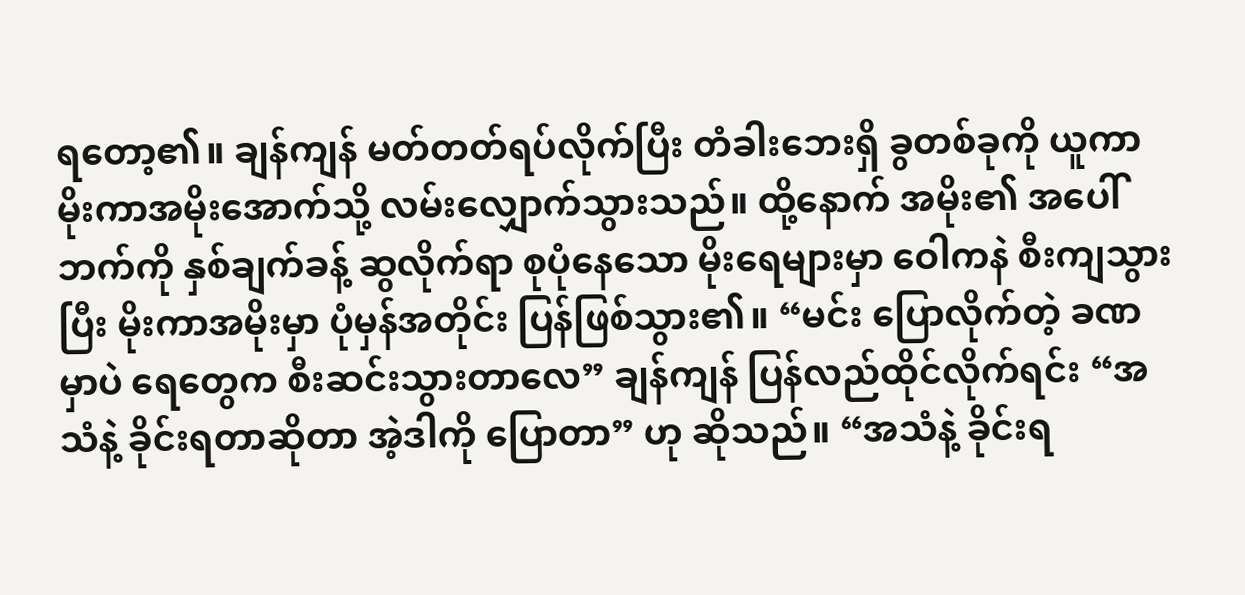ရ‌တော့၏။ ချန်ကျန် မတ်တတ်ရပ်လိုက်ပြီး တံခါးဘေးရှိ ခွတစ်ခုကို ယူကာ မိုးကာအမိုးအောက်သို့ လမ်းလျှောက်သွားသည်။ ထို့နောက် အမိုး၏ အပေါ်ဘက်ကို နှစ်ချက်ခန့် ဆွလိုက်ရာ စုပုံနေသော မိုးရေများမှာ ဝေါကနဲ စီးကျသွားပြီး မိုးကာအမိုးမှာ ပုံမှန်အတိုင်း ပြန်ဖြစ်သွား၏။ “မင်း ပြောလိုက်တဲ့ ခဏမှာပဲ ရေတွေက စီးဆင်းသွားတာလေ” ချန်ကျန် ပြန်လည်ထိုင်လိုက်ရင်း “အသံနဲ့ ခိုင်းရတာဆိုတာ အဲ့ဒါကို ပြောတာ” ဟု ဆိုသည်။ “အသံနဲ့ ခိုင်းရ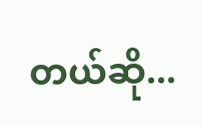တယ်ဆို...